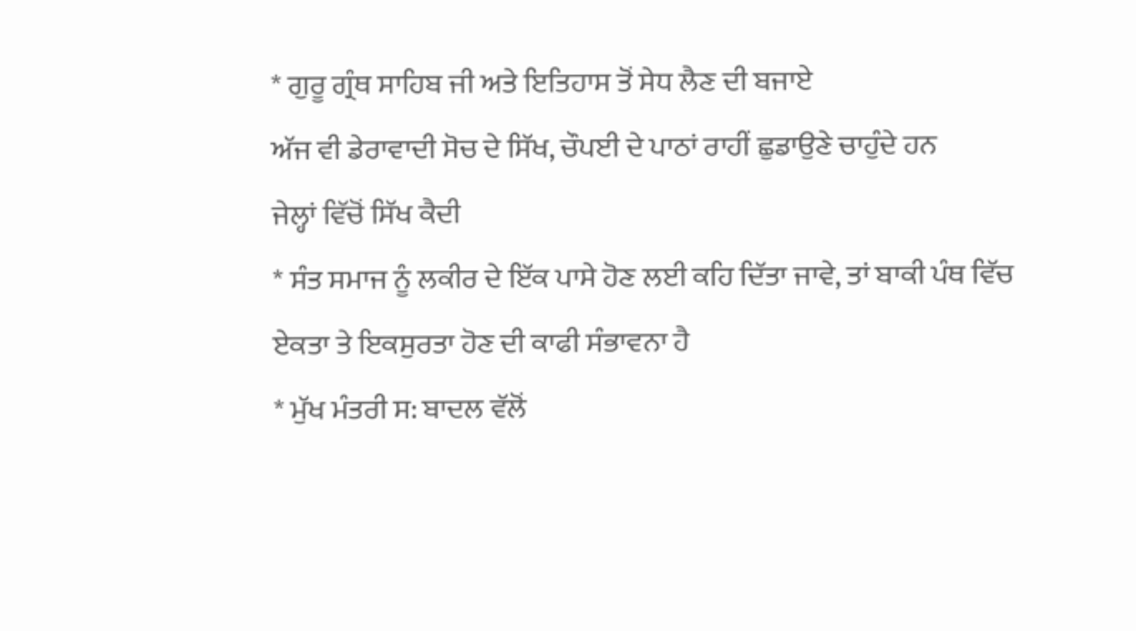* ਗੁਰੂ ਗ੍ਰੰਥ ਸਾਹਿਬ ਜੀ ਅਤੇ ਇਤਿਹਾਸ ਤੋਂ ਸੇਧ ਲੈਣ ਦੀ ਬਜਾਏ
ਅੱਜ ਵੀ ਡੇਰਾਵਾਦੀ ਸੋਚ ਦੇ ਸਿੱਖ, ਚੌਪਈ ਦੇ ਪਾਠਾਂ ਰਾਹੀਂ ਛੁਡਾਉਣੇ ਚਾਹੁੰਦੇ ਹਨ
ਜੇਲ੍ਹਾਂ ਵਿੱਚੋਂ ਸਿੱਖ ਕੈਦੀ
* ਸੰਤ ਸਮਾਜ ਨੂੰ ਲਕੀਰ ਦੇ ਇੱਕ ਪਾਸੇ ਹੋਣ ਲਈ ਕਹਿ ਦਿੱਤਾ ਜਾਵੇ, ਤਾਂ ਬਾਕੀ ਪੰਥ ਵਿੱਚ
ਏਕਤਾ ਤੇ ਇਕਸੁਰਤਾ ਹੋਣ ਦੀ ਕਾਫੀ ਸੰਭਾਵਨਾ ਹੈ
* ਮੁੱਖ ਮੰਤਰੀ ਸ: ਬਾਦਲ ਵੱਲੋਂ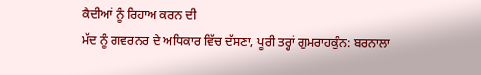ਕੈਦੀਆਂ ਨੂੰ ਰਿਹਾਅ ਕਰਨ ਦੀ
ਮੱਦ ਨੂੰ ਗਵਰਨਰ ਦੇ ਅਧਿਕਾਰ ਵਿੱਚ ਦੱਸਣਾ, ਪੂਰੀ ਤਰ੍ਹਾਂ ਗੁਮਰਾਹਕੁੰਨ: ਬਰਨਾਲਾ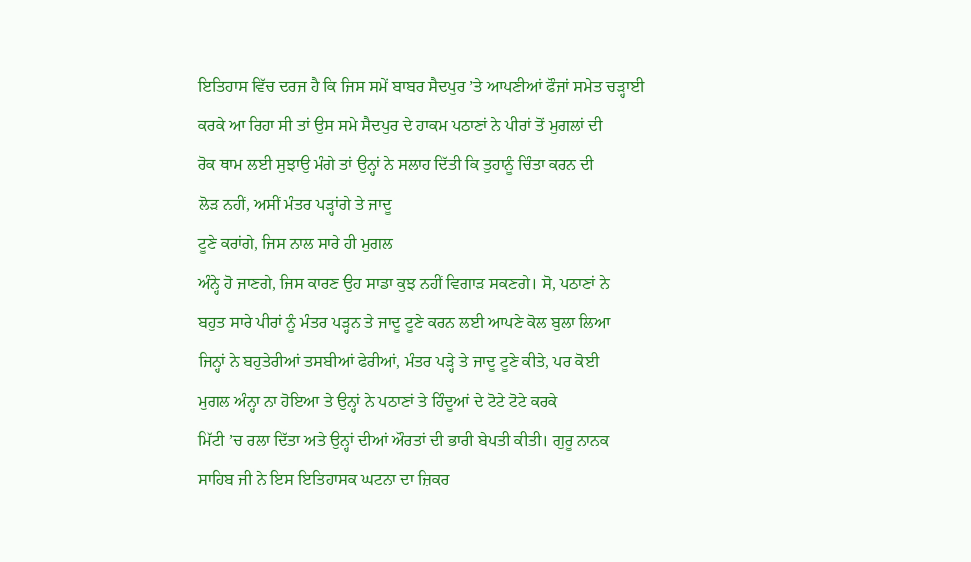ਇਤਿਹਾਸ ਵਿੱਚ ਦਰਜ ਹੈ ਕਿ ਜਿਸ ਸਮੇਂ ਬਾਬਰ ਸੈਦਪੁਰ ’ਤੇ ਆਪਣੀਆਂ ਫੌਜਾਂ ਸਮੇਤ ਚੜ੍ਹਾਈ
ਕਰਕੇ ਆ ਰਿਹਾ ਸੀ ਤਾਂ ਉਸ ਸਮੇ ਸੈਦਪੁਰ ਦੇ ਹਾਕਮ ਪਠਾਣਾਂ ਨੇ ਪੀਰਾਂ ਤੋਂ ਮੁਗਲਾਂ ਦੀ
ਰੋਕ ਥਾਮ ਲਈ ਸੁਝਾਉ ਮੰਗੇ ਤਾਂ ਉਨ੍ਹਾਂ ਨੇ ਸਲਾਹ ਦਿੱਤੀ ਕਿ ਤੁਹਾਨੂੰ ਚਿੰਤਾ ਕਰਨ ਦੀ
ਲੋੜ ਨਹੀਂ, ਅਸੀਂ ਮੰਤਰ ਪੜ੍ਹਾਂਗੇ ਤੇ ਜਾਦੂ
ਟੂਣੇ ਕਰਾਂਗੇ, ਜਿਸ ਨਾਲ ਸਾਰੇ ਹੀ ਮੁਗਲ
ਅੰਨ੍ਹੇ ਹੋ ਜਾਣਗੇ, ਜਿਸ ਕਾਰਣ ਉਹ ਸਾਡਾ ਕੁਝ ਨਹੀਂ ਵਿਗਾੜ ਸਕਣਗੇ। ਸੋ, ਪਠਾਣਾਂ ਨੇ
ਬਹੁਤ ਸਾਰੇ ਪੀਰਾਂ ਨੂੰ ਮੰਤਰ ਪੜ੍ਹਨ ਤੇ ਜਾਦੂ ਟੂਣੇ ਕਰਨ ਲਈ ਆਪਣੇ ਕੋਲ ਬੁਲਾ ਲਿਆ
ਜਿਨ੍ਹਾਂ ਨੇ ਬਹੁਤੇਰੀਆਂ ਤਸਬੀਆਂ ਫੇਰੀਆਂ, ਮੰਤਰ ਪੜ੍ਹੇ ਤੇ ਜਾਦੂ ਟੂਣੇ ਕੀਤੇ, ਪਰ ਕੋਈ
ਮੁਗਲ ਅੰਨ੍ਹਾ ਨਾ ਹੋਇਆ ਤੇ ਉਨ੍ਹਾਂ ਨੇ ਪਠਾਣਾਂ ਤੇ ਹਿੰਦੂਆਂ ਦੇ ਟੋਟੇ ਟੋਟੇ ਕਰਕੇ
ਮਿੱਟੀ ’ਚ ਰਲਾ ਦਿੱਤਾ ਅਤੇ ਉਨ੍ਹਾਂ ਦੀਆਂ ਔਰਤਾਂ ਦੀ ਭਾਰੀ ਬੇਪਤੀ ਕੀਤੀ। ਗੁਰੂ ਨਾਨਕ
ਸਾਹਿਬ ਜੀ ਨੇ ਇਸ ਇਤਿਹਾਸਕ ਘਟਨਾ ਦਾ ਜ਼ਿਕਰ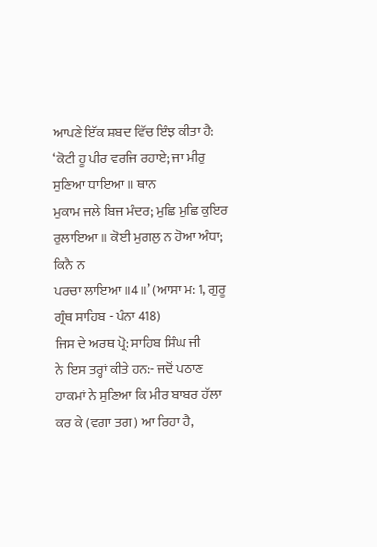ਆਪਣੇ ਇੱਕ ਸ਼ਬਦ ਵਿੱਚ ਇੰਝ ਕੀਤਾ ਹੈ:
‘ਕੋਟੀ ਹੂ ਪੀਰ ਵਰਜਿ ਰਹਾਏ; ਜਾ ਮੀਰੁ ਸੁਣਿਆ ਧਾਇਆ ॥ ਥਾਨ
ਮੁਕਾਮ ਜਲੇ ਬਿਜ ਮੰਦਰ; ਮੁਛਿ ਮੁਛਿ ਕੁਇਰ ਰੁਲਾਇਆ ॥ ਕੋਈ ਮੁਗਲੁ ਨ ਹੋਆ ਅੰਧਾ; ਕਿਨੈ ਨ
ਪਰਚਾ ਲਾਇਆ ॥4॥’ (ਆਸਾ ਮ: 1, ਗੁਰੂ ਗ੍ਰੰਥ ਸਾਹਿਬ - ਪੰਨਾ 418)
ਜਿਸ ਦੇ ਅਰਥ ਪ੍ਰੋ: ਸਾਹਿਬ ਸਿੰਘ ਜੀ
ਨੇ ਇਸ ਤਰ੍ਹਾਂ ਕੀਤੇ ਹਨ:- ਜਦੋਂ ਪਠਾਣ ਹਾਕਮਾਂ ਨੇ ਸੁਣਿਆ ਕਿ ਮੀਰ ਬਾਬਰ ਹੱਲਾ
ਕਰ ਕੇ (ਵਗਾ ਤਗ) ਆ ਰਿਹਾ ਹੈ,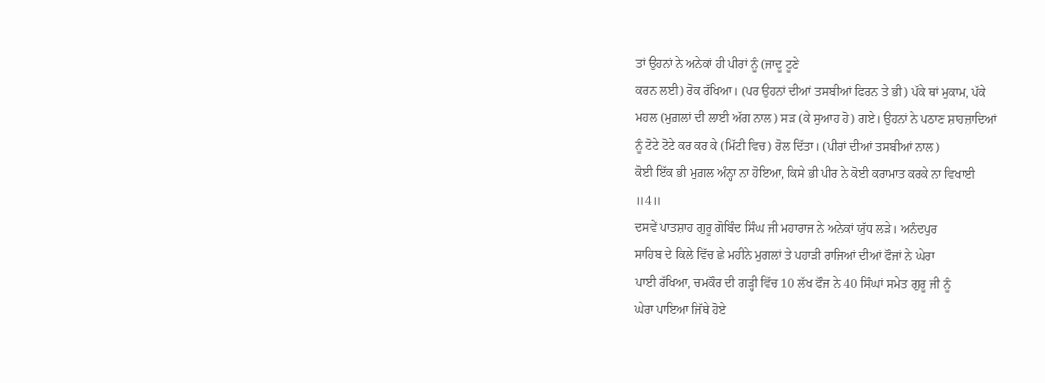ਤਾਂ ਉਹਨਾਂ ਨੇ ਅਨੇਕਾਂ ਹੀ ਪੀਰਾਂ ਨੂੰ (ਜਾਦੂ ਟੂਣੇ
ਕਰਨ ਲਈ) ਰੋਕ ਰੱਖਿਆ। (ਪਰ ਉਹਨਾਂ ਦੀਆਂ ਤਸਬੀਆਂ ਫਿਰਨ ਤੇ ਭੀ) ਪੱਕੇ ਥਾਂ ਮੁਕਾਮ, ਪੱਕੇ
ਮਹਲ (ਮੁਗ਼ਲਾਂ ਦੀ ਲਾਈ ਅੱਗ ਨਾਲ) ਸੜ (ਕੇ ਸੁਆਹ ਹੋ) ਗਏ। ਉਹਨਾਂ ਨੇ ਪਠਾਣ ਸ਼ਾਹਜ਼ਾਦਿਆਂ
ਨੂੰ ਟੋਟੇ ਟੋਟੇ ਕਰ ਕਰ ਕੇ (ਮਿੱਟੀ ਵਿਚ) ਰੋਲ ਦਿੱਤਾ। (ਪੀਰਾਂ ਦੀਆਂ ਤਸਬੀਆਂ ਨਾਲ)
ਕੋਈ ਇੱਕ ਭੀ ਮੁਗ਼ਲ ਅੰਨ੍ਹਾ ਨਾ ਹੋਇਆ, ਕਿਸੇ ਭੀ ਪੀਰ ਨੇ ਕੋਈ ਕਰਾਮਾਤ ਕਰਕੇ ਨਾ ਵਿਖਾਈ
॥4॥
ਦਸਵੇਂ ਪਾਤਸ਼ਾਹ ਗੁਰੂ ਗੋਬਿੰਦ ਸਿੰਘ ਜੀ ਮਹਾਰਾਜ ਨੇ ਅਨੇਕਾਂ ਯੁੱਧ ਲੜੇ। ਅਨੰਦਪੁਰ
ਸਾਹਿਬ ਦੇ ਕਿਲੇ ਵਿੱਚ ਛੇ ਮਹੀਨੇ ਮੁਗਲਾਂ ਤੇ ਪਹਾੜੀ ਰਾਜਿਆਂ ਦੀਆਂ ਫੌਜਾਂ ਨੇ ਘੇਰਾ
ਪਾਈ ਰੱਖਿਆ, ਚਮਕੌਰ ਦੀ ਗੜ੍ਹੀ ਵਿੱਚ 10 ਲੱਖ ਫੌਜ ਨੇ 40 ਸਿੰਘਾਂ ਸਮੇਤ ਗੁਰੂ ਜੀ ਨੂੰ
ਘੇਰਾ ਪਾਇਆ ਜਿੱਥੇ ਹੋਏ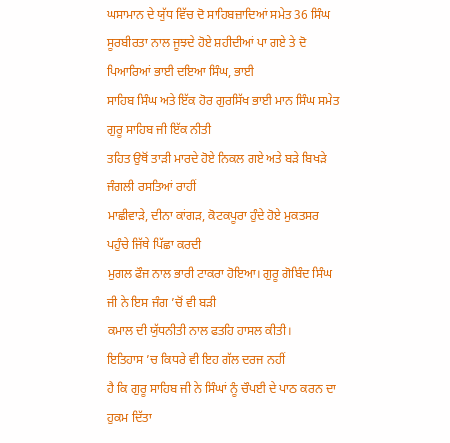ਘਸਾਮਾਨ ਦੇ ਯੁੱਧ ਵਿੱਚ ਦੋ ਸਾਹਿਬਜ਼ਾਦਿਆਂ ਸਮੇਤ 36 ਸਿੰਘ
ਸੂਰਬੀਰਤਾ ਨਾਲ ਜੂਝਦੇ ਹੋਏ ਸ਼ਹੀਦੀਆਂ ਪਾ ਗਏ ਤੇ ਦੋ ਪਿਆਰਿਆਂ ਭਾਈ ਦਇਆ ਸਿੰਘ, ਭਾਈ
ਸਾਹਿਬ ਸਿੰਘ ਅਤੇ ਇੱਕ ਹੋਰ ਗੁਰਸਿੱਖ ਭਾਈ ਮਾਨ ਸਿੰਘ ਸਮੇਤ ਗੁਰੂ ਸਾਹਿਬ ਜੀ ਇੱਕ ਨੀਤੀ
ਤਹਿਤ ਉਥੋਂ ਤਾੜੀ ਮਾਰਦੇ ਹੋਏ ਨਿਕਲ ਗਏ ਅਤੇ ਬੜੇ ਬਿਖੜੇ ਜੰਗਲੀ ਰਸਤਿਆਂ ਰਾਹੀਂ
ਮਾਛੀਵਾੜੇ, ਦੀਨਾ ਕਾਂਗੜ, ਕੋਟਕਪੂਰਾ ਹੁੰਦੇ ਹੋਏ ਮੁਕਤਸਰ ਪਹੁੰਚੇ ਜਿੱਥੇ ਪਿੱਛਾ ਕਰਦੀ
ਮੁਗਲ ਫੌਜ ਨਾਲ ਭਾਰੀ ਟਾਕਰਾ ਹੋਇਆ। ਗੁਰੂ ਗੋਬਿੰਦ ਸਿੰਘ ਜੀ ਨੇ ਇਸ ਜੰਗ ’ਚੋਂ ਵੀ ਬੜੀ
ਕਮਾਲ ਦੀ ਯੁੱਧਨੀਤੀ ਨਾਲ ਫਤਹਿ ਹਾਸਲ ਕੀਤੀ।
ਇਤਿਹਾਸ ’ਚ ਕਿਧਰੇ ਵੀ ਇਹ ਗੱਲ ਦਰਜ ਨਹੀਂ
ਹੈ ਕਿ ਗੁਰੂ ਸਾਹਿਬ ਜੀ ਨੇ ਸਿੰਘਾਂ ਨੂੰ ਚੌਪਈ ਦੇ ਪਾਠ ਕਰਨ ਦਾ ਹੁਕਮ ਦਿੱਤਾ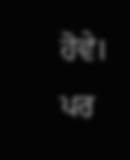ਹੋਵੇ। ਪਰ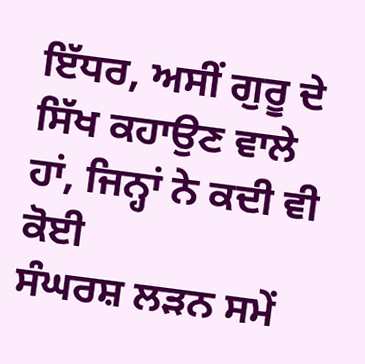ਇੱਧਰ, ਅਸੀਂ ਗੁਰੂ ਦੇ ਸਿੱਖ ਕਹਾਉਣ ਵਾਲੇ ਹਾਂ, ਜਿਨ੍ਹਾਂ ਨੇ ਕਦੀ ਵੀ ਕੋਈ
ਸੰਘਰਸ਼ ਲੜਨ ਸਮੇਂ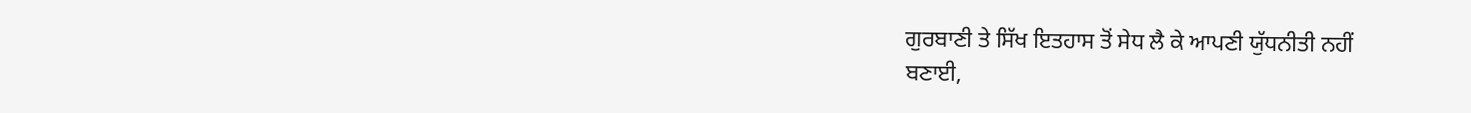ਗੁਰਬਾਣੀ ਤੇ ਸਿੱਖ ਇਤਹਾਸ ਤੋਂ ਸੇਧ ਲੈ ਕੇ ਆਪਣੀ ਯੁੱਧਨੀਤੀ ਨਹੀਂ
ਬਣਾਈ,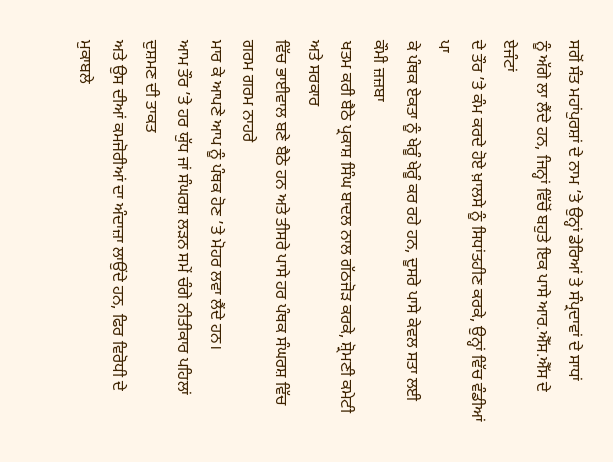ਸਗੋਂ ਸੰਤ ਮਹਾਂਪੁਰਸ਼ਾਂ ਦੇ ਨਾਮ ’ਤੇ ਉਨ੍ਹਾਂ ਡੇਰਿਆਂ ਤੇ ਸੰਪ੍ਰਦਾਵਾਂ ਦੇ ਸਾਧਾਂ
ਨੂੰ ਅੱਗੇ ਲਾ ਲੈਂਦੇ ਹਨ, ਜਿਨ੍ਹਾਂ ਵਿੱਚੋਂ ਬਹੁਤੇ ਇਕ ਪਾਸੇ ਆਰ.ਐੱਸ.ਐੱਸ ਦੇ ਏਜੰਟਾਂ
ਦੇ ਤੌਰ ’ਤੇ ਕੰਮ ਕਰਦੇ ਹੋਏ ਖ਼ਾਲਸੇ ਨੂੰ ਸਿਧਾਂਤਹੀਣ ਕਰਕੇ, ਉਨ੍ਹਾਂ ਵਿੱਚ ਵੰਡੀਆਂ ਪਾ
ਕੇ ਪੰਥਕ ਏਕਤਾ ਨੂੰ ਖੇਰੂੰ ਖੇਰੂੰ ਕਰ ਰਹੇ ਹਨ, ਦੂਸਰੇ ਪਾਸੇ ਕੇਵਲ ਸਤਾ ਲਈ ਕੌਮੀ ਜ਼ਜ਼ਬਾ
ਖਤਮ ਕਰੀ ਬੈਠੇ ਪ੍ਰਕਾਸ਼ ਸਿੰਘ ਬਾਦਲ ਨਾਲ ਗੱਠਜੋੜ ਕਰਕੇ, ਸ਼੍ਰੋਮਣੀ ਕਮੇਟੀ ਅਤੇ ਸਰਕਾਰ
ਵਿੱਚ ਭਾਈਵਾਲ ਬਣੇ ਬੈਠੇ ਹਨ ਅਤੇ ਤੀਸਰੇ ਪਾਸੇ ਹਰ ਪੰਥਕ ਸੰਘਰਸ਼ ਵਿੱਚ ਗਰਮ ਗਰਮ ਨਾਹਰੇ
ਮਾਰ ਕੇ ਆਪਣੇ ਆਪ ਨੂੰ ਪੰਥਕ ਹੋਣ ’ਤੇ ਮੋਹਰ ਲਵਾ ਲੈਂਦੇ ਹਨ।
ਆਮ ਤੌਰ ’ਤੇ ਹਰ ਯੁੱਧ ਜਾਂ ਸੰਘਰਸ਼ ਲੜਨ ਸਮੇਂ ਚੰਗੇ ਨੀਤੀਕਾਰ ਪਹਿਲਾਂ ਦੁਸ਼ਮਣ ਦੀ ਤਾਕਤ
ਅਤੇ ਉਸ ਦੀਆਂ ਕਮਜੋਰੀਆਂ ਦਾ ਅੰਦਾਜ਼ਾ ਲਾਉਂਦੇ ਹਨ, ਫਿਰ ਵਿਰੋਧੀ ਦੇ ਮੁਕਾਬਲੇ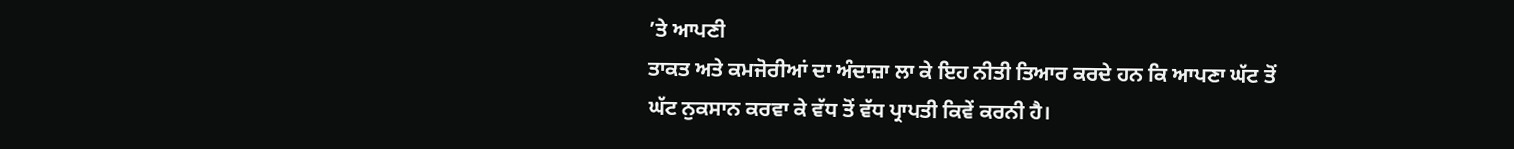’ਤੇ ਆਪਣੀ
ਤਾਕਤ ਅਤੇ ਕਮਜੋਰੀਆਂ ਦਾ ਅੰਦਾਜ਼ਾ ਲਾ ਕੇ ਇਹ ਨੀਤੀ ਤਿਆਰ ਕਰਦੇ ਹਨ ਕਿ ਆਪਣਾ ਘੱਟ ਤੋਂ
ਘੱਟ ਨੁਕਸਾਨ ਕਰਵਾ ਕੇ ਵੱਧ ਤੋਂ ਵੱਧ ਪ੍ਰਾਪਤੀ ਕਿਵੇਂ ਕਰਨੀ ਹੈ।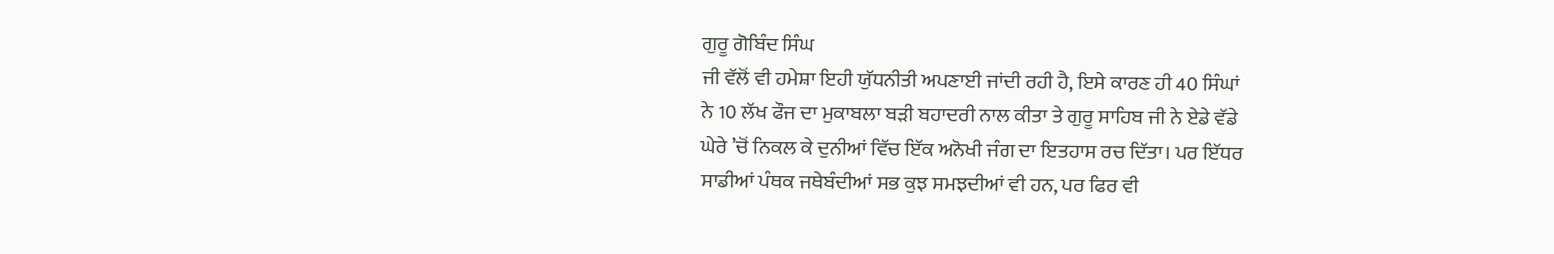ਗੁਰੂ ਗੋਬਿੰਦ ਸਿੰਘ
ਜੀ ਵੱਲੋਂ ਵੀ ਹਮੇਸ਼ਾ ਇਹੀ ਯੁੱਧਨੀਤੀ ਅਪਣਾਈ ਜਾਂਦੀ ਰਹੀ ਹੈ, ਇਸੇ ਕਾਰਣ ਹੀ 40 ਸਿੰਘਾਂ
ਨੇ 10 ਲੱਖ ਫੌਜ ਦਾ ਮੁਕਾਬਲਾ ਬੜੀ ਬਹਾਦਰੀ ਨਾਲ ਕੀਤਾ ਤੇ ਗੁਰੂ ਸਾਹਿਬ ਜੀ ਨੇ ਏਡੇ ਵੱਡੇ
ਘੇਰੇ ’ਚੋਂ ਨਿਕਲ ਕੇ ਦੁਨੀਆਂ ਵਿੱਚ ਇੱਕ ਅਨੋਖੀ ਜੰਗ ਦਾ ਇਤਹਾਸ ਰਚ ਦਿੱਤਾ। ਪਰ ਇੱਧਰ
ਸਾਡੀਆਂ ਪੰਥਕ ਜਥੇਬੰਦੀਆਂ ਸਭ ਕੁਝ ਸਮਝਦੀਆਂ ਵੀ ਹਨ, ਪਰ ਫਿਰ ਵੀ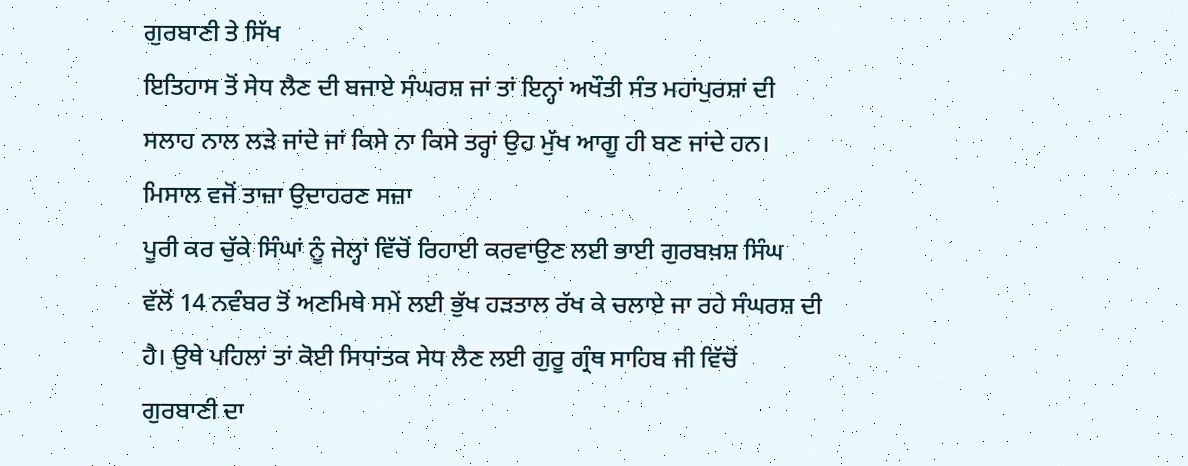ਗੁਰਬਾਣੀ ਤੇ ਸਿੱਖ
ਇਤਿਹਾਸ ਤੋਂ ਸੇਧ ਲੈਣ ਦੀ ਬਜਾਏ ਸੰਘਰਸ਼ ਜਾਂ ਤਾਂ ਇਨ੍ਹਾਂ ਅਖੌਤੀ ਸੰਤ ਮਹਾਂਪੁਰਸ਼ਾਂ ਦੀ
ਸਲਾਹ ਨਾਲ ਲੜੇ ਜਾਂਦੇ ਜਾਂ ਕਿਸੇ ਨਾ ਕਿਸੇ ਤਰ੍ਹਾਂ ਉਹ ਮੁੱਖ ਆਗੂ ਹੀ ਬਣ ਜਾਂਦੇ ਹਨ।
ਮਿਸਾਲ ਵਜੋਂ ਤਾਜ਼ਾ ਉਦਾਹਰਣ ਸਜ਼ਾ
ਪੂਰੀ ਕਰ ਚੁੱਕੇ ਸਿੰਘਾਂ ਨੂੰ ਜੇਲ੍ਹਾਂ ਵਿੱਚੋਂ ਰਿਹਾਈ ਕਰਵਾਉਣ ਲਈ ਭਾਈ ਗੁਰਬਖ਼ਸ਼ ਸਿੰਘ
ਵੱਲੋਂ 14 ਨਵੰਬਰ ਤੋਂ ਅਣਮਿਥੇ ਸਮੇਂ ਲਈ ਭੁੱਖ ਹੜਤਾਲ ਰੱਖ ਕੇ ਚਲਾਏ ਜਾ ਰਹੇ ਸੰਘਰਸ਼ ਦੀ
ਹੈ। ਉਥੇ ਪਹਿਲਾਂ ਤਾਂ ਕੋਈ ਸਿਧਾਂਤਕ ਸੇਧ ਲੈਣ ਲਈ ਗੁਰੂ ਗ੍ਰੰਥ ਸਾਹਿਬ ਜੀ ਵਿੱਚੋਂ
ਗੁਰਬਾਣੀ ਦਾ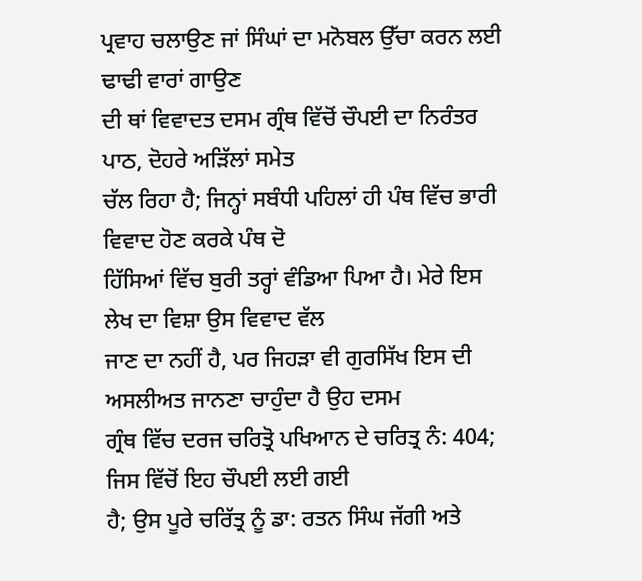ਪ੍ਰਵਾਹ ਚਲਾਉਣ ਜਾਂ ਸਿੰਘਾਂ ਦਾ ਮਨੋਬਲ ਉੱਚਾ ਕਰਨ ਲਈ ਢਾਢੀ ਵਾਰਾਂ ਗਾਉਣ
ਦੀ ਥਾਂ ਵਿਵਾਦਤ ਦਸਮ ਗ੍ਰੰਥ ਵਿੱਚੋਂ ਚੌਪਈ ਦਾ ਨਿਰੰਤਰ ਪਾਠ, ਦੋਹਰੇ ਅੜਿੱਲਾਂ ਸਮੇਤ
ਚੱਲ ਰਿਹਾ ਹੈ; ਜਿਨ੍ਹਾਂ ਸਬੰਧੀ ਪਹਿਲਾਂ ਹੀ ਪੰਥ ਵਿੱਚ ਭਾਰੀ ਵਿਵਾਦ ਹੋਣ ਕਰਕੇ ਪੰਥ ਦੋ
ਹਿੱਸਿਆਂ ਵਿੱਚ ਬੁਰੀ ਤਰ੍ਹਾਂ ਵੰਡਿਆ ਪਿਆ ਹੈ। ਮੇਰੇ ਇਸ ਲੇਖ ਦਾ ਵਿਸ਼ਾ ਉਸ ਵਿਵਾਦ ਵੱਲ
ਜਾਣ ਦਾ ਨਹੀਂ ਹੈ, ਪਰ ਜਿਹੜਾ ਵੀ ਗੁਰਸਿੱਖ ਇਸ ਦੀ ਅਸਲੀਅਤ ਜਾਨਣਾ ਚਾਹੁੰਦਾ ਹੈ ਉਹ ਦਸਮ
ਗ੍ਰੰਥ ਵਿੱਚ ਦਰਜ ਚਰਿਤ੍ਰੋ ਪਖਿਆਨ ਦੇ ਚਰਿਤ੍ਰ ਨੰ: 404; ਜਿਸ ਵਿੱਚੋਂ ਇਹ ਚੌਪਈ ਲਈ ਗਈ
ਹੈ; ਉਸ ਪੂਰੇ ਚਰਿੱਤ੍ਰ ਨੂੰ ਡਾ: ਰਤਨ ਸਿੰਘ ਜੱਗੀ ਅਤੇ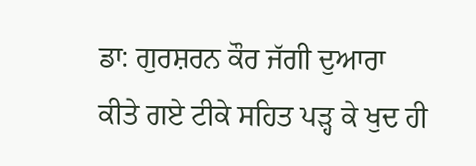ਡਾ: ਗੁਰਸ਼ਰਨ ਕੌਰ ਜੱਗੀ ਦੁਆਰਾ
ਕੀਤੇ ਗਏ ਟੀਕੇ ਸਹਿਤ ਪੜ੍ਹ ਕੇ ਖੁਦ ਹੀ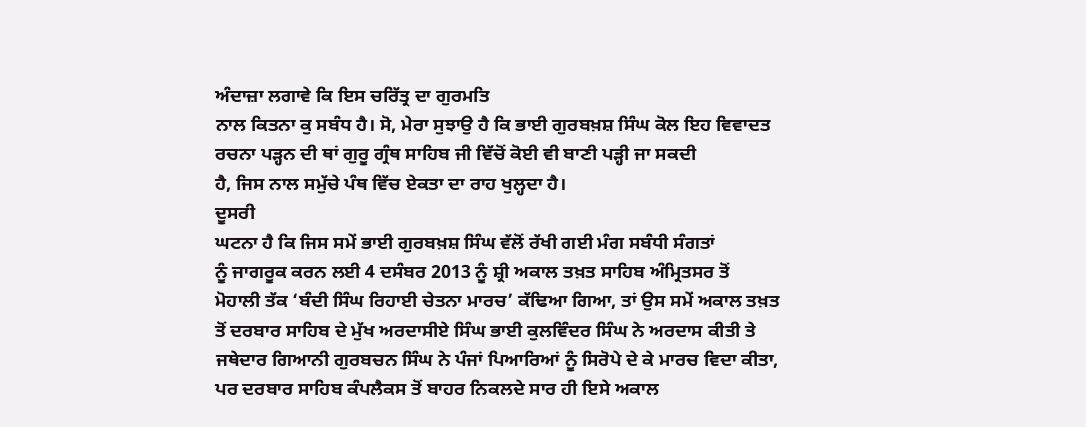ਅੰਦਾਜ਼ਾ ਲਗਾਵੇ ਕਿ ਇਸ ਚਰਿੱਤ੍ਰ ਦਾ ਗੁਰਮਤਿ
ਨਾਲ ਕਿਤਨਾ ਕੁ ਸਬੰਧ ਹੈ। ਸੋ, ਮੇਰਾ ਸੁਝਾਉ ਹੈ ਕਿ ਭਾਈ ਗੁਰਬਖ਼ਸ਼ ਸਿੰਘ ਕੋਲ ਇਹ ਵਿਵਾਦਤ
ਰਚਨਾ ਪੜ੍ਹਨ ਦੀ ਥਾਂ ਗੁਰੂ ਗ੍ਰੰਥ ਸਾਹਿਬ ਜੀ ਵਿੱਚੋਂ ਕੋਈ ਵੀ ਬਾਣੀ ਪੜ੍ਹੀ ਜਾ ਸਕਦੀ
ਹੈ, ਜਿਸ ਨਾਲ ਸਮੁੱਚੇ ਪੰਥ ਵਿੱਚ ਏਕਤਾ ਦਾ ਰਾਹ ਖੁਲ੍ਹਦਾ ਹੈ।
ਦੂਸਰੀ
ਘਟਨਾ ਹੈ ਕਿ ਜਿਸ ਸਮੇਂ ਭਾਈ ਗੁਰਬਖ਼ਸ਼ ਸਿੰਘ ਵੱਲੋਂ ਰੱਖੀ ਗਈ ਮੰਗ ਸਬੰਧੀ ਸੰਗਤਾਂ
ਨੂੰ ਜਾਗਰੂਕ ਕਰਨ ਲਈ 4 ਦਸੰਬਰ 2013 ਨੂੰ ਸ਼੍ਰੀ ਅਕਾਲ ਤਖ਼ਤ ਸਾਹਿਬ ਅੰਮ੍ਰਿਤਸਰ ਤੋਂ
ਮੋਹਾਲੀ ਤੱਕ ‘ਬੰਦੀ ਸਿੰਘ ਰਿਹਾਈ ਚੇਤਨਾ ਮਾਰਚ’ ਕੱਢਿਆ ਗਿਆ, ਤਾਂ ਉਸ ਸਮੇਂ ਅਕਾਲ ਤਖ਼ਤ
ਤੋਂ ਦਰਬਾਰ ਸਾਹਿਬ ਦੇ ਮੁੱਖ ਅਰਦਾਸੀਏ ਸਿੰਘ ਭਾਈ ਕੁਲਵਿੰਦਰ ਸਿੰਘ ਨੇ ਅਰਦਾਸ ਕੀਤੀ ਤੇ
ਜਥੇਦਾਰ ਗਿਆਨੀ ਗੁਰਬਚਨ ਸਿੰਘ ਨੇ ਪੰਜਾਂ ਪਿਆਰਿਆਂ ਨੂੰ ਸਿਰੋਪੇ ਦੇ ਕੇ ਮਾਰਚ ਵਿਦਾ ਕੀਤਾ,
ਪਰ ਦਰਬਾਰ ਸਾਹਿਬ ਕੰਪਲੈਕਸ ਤੋਂ ਬਾਹਰ ਨਿਕਲਦੇ ਸਾਰ ਹੀ ਇਸੇ ਅਕਾਲ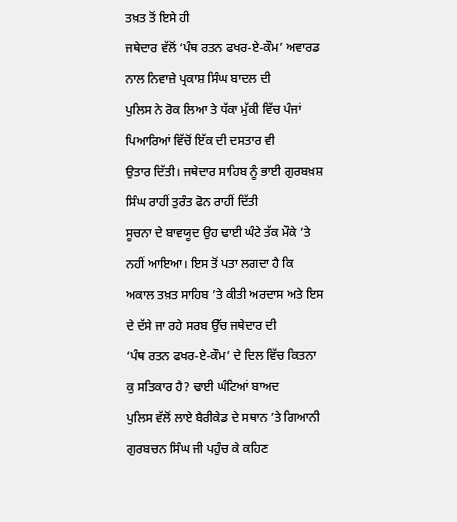ਤਖ਼ਤ ਤੋਂ ਇਸੇ ਹੀ
ਜਥੇਦਾਰ ਵੱਲੋਂ ‘ਪੰਥ ਰਤਨ ਫਖਰ-ਏ-ਕੌਮ’ ਅਵਾਰਡ ਨਾਲ ਨਿਵਾਜ਼ੇ ਪ੍ਰਕਾਸ਼ ਸਿੰਘ ਬਾਦਲ ਦੀ
ਪੁਲਿਸ ਨੇ ਰੋਕ ਲਿਆ ਤੇ ਧੱਕਾ ਮੁੱਕੀ ਵਿੱਚ ਪੰਜਾਂ ਪਿਆਰਿਆਂ ਵਿੱਚੋਂ ਇੱਕ ਦੀ ਦਸਤਾਰ ਵੀ
ਉਤਾਰ ਦਿੱਤੀ। ਜਥੇਦਾਰ ਸਾਹਿਬ ਨੂੰ ਭਾਈ ਗੁਰਬਖ਼ਸ਼ ਸਿੰਘ ਰਾਹੀਂ ਤੁਰੰਤ ਫੋਨ ਰਾਹੀਂ ਦਿੱਤੀ
ਸੂਚਨਾ ਦੇ ਬਾਵਯੂਦ ਉਹ ਢਾਈ ਘੰਟੇ ਤੱਕ ਮੌਕੇ ’ਤੇ ਨਹੀਂ ਆਇਆ। ਇਸ ਤੋਂ ਪਤਾ ਲਗਦਾ ਹੈ ਕਿ
ਅਕਾਲ ਤਖ਼ਤ ਸਾਹਿਬ ’ਤੇ ਕੀਤੀ ਅਰਦਾਸ ਅਤੇ ਇਸ ਦੇ ਦੱਸੇ ਜਾ ਰਹੇ ਸਰਬ ਉੱਚ ਜਥੇਦਾਰ ਦੀ
‘ਪੰਥ ਰਤਨ ਫਖਰ-ਏ-ਕੌਮ’ ਦੇ ਦਿਲ ਵਿੱਚ ਕਿਤਨਾ ਕੁ ਸਤਿਕਾਰ ਹੈ? ਢਾਈ ਘੰਟਿਆਂ ਬਾਅਦ
ਪੁਲਿਸ ਵੱਲੋਂ ਲਾਏ ਬੈਰੀਕੇਡ ਦੇ ਸਥਾਨ ’ਤੇ ਗਿਆਨੀ ਗੁਰਬਚਨ ਸਿੰਘ ਜੀ ਪਹੁੰਚ ਕੇ ਕਹਿਣ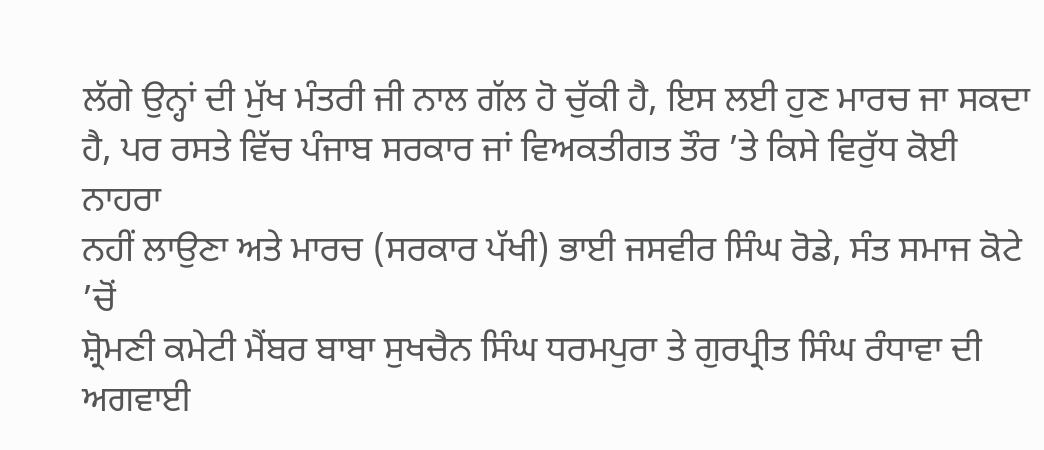ਲੱਗੇ ਉਨ੍ਹਾਂ ਦੀ ਮੁੱਖ ਮੰਤਰੀ ਜੀ ਨਾਲ ਗੱਲ ਹੋ ਚੁੱਕੀ ਹੈ, ਇਸ ਲਈ ਹੁਣ ਮਾਰਚ ਜਾ ਸਕਦਾ
ਹੈ, ਪਰ ਰਸਤੇ ਵਿੱਚ ਪੰਜਾਬ ਸਰਕਾਰ ਜਾਂ ਵਿਅਕਤੀਗਤ ਤੌਰ ’ਤੇ ਕਿਸੇ ਵਿਰੁੱਧ ਕੋਈ ਨਾਹਰਾ
ਨਹੀਂ ਲਾਉਣਾ ਅਤੇ ਮਾਰਚ (ਸਰਕਾਰ ਪੱਖੀ) ਭਾਈ ਜਸਵੀਰ ਸਿੰਘ ਰੋਡੇ, ਸੰਤ ਸਮਾਜ ਕੋਟੇ ’ਚੋਂ
ਸ਼੍ਰੋਮਣੀ ਕਮੇਟੀ ਮੈਂਬਰ ਬਾਬਾ ਸੁਖਚੈਨ ਸਿੰਘ ਧਰਮਪੁਰਾ ਤੇ ਗੁਰਪ੍ਰੀਤ ਸਿੰਘ ਰੰਧਾਵਾ ਦੀ
ਅਗਵਾਈ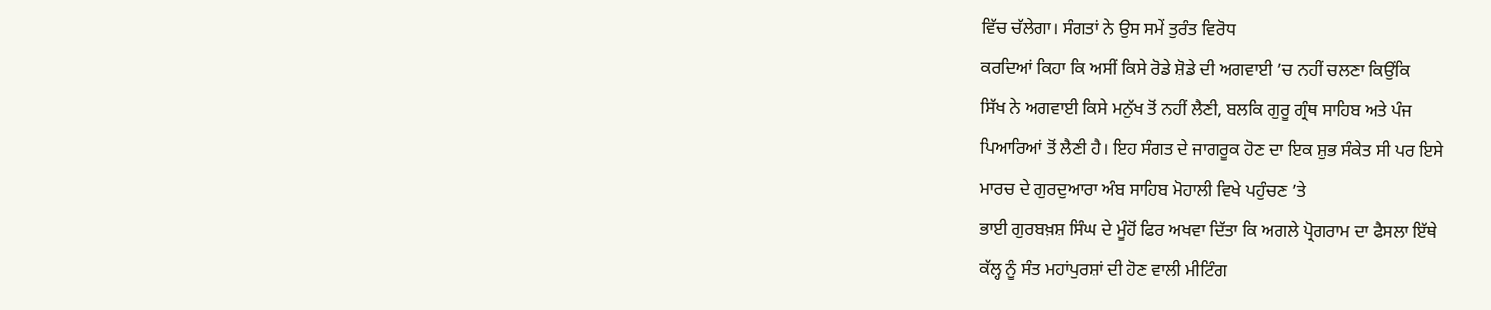ਵਿੱਚ ਚੱਲੇਗਾ। ਸੰਗਤਾਂ ਨੇ ਉਸ ਸਮੇਂ ਤੁਰੰਤ ਵਿਰੋਧ
ਕਰਦਿਆਂ ਕਿਹਾ ਕਿ ਅਸੀਂ ਕਿਸੇ ਰੋਡੇ ਸ਼ੋਡੇ ਦੀ ਅਗਵਾਈ ’ਚ ਨਹੀਂ ਚਲਣਾ ਕਿਉਂਕਿ
ਸਿੱਖ ਨੇ ਅਗਵਾਈ ਕਿਸੇ ਮਨੁੱਖ ਤੋਂ ਨਹੀਂ ਲੈਣੀ, ਬਲਕਿ ਗੁਰੂ ਗ੍ਰੰਥ ਸਾਹਿਬ ਅਤੇ ਪੰਜ
ਪਿਆਰਿਆਂ ਤੋਂ ਲੈਣੀ ਹੈ। ਇਹ ਸੰਗਤ ਦੇ ਜਾਗਰੂਕ ਹੋਣ ਦਾ ਇਕ ਸ਼ੁਭ ਸੰਕੇਤ ਸੀ ਪਰ ਇਸੇ
ਮਾਰਚ ਦੇ ਗੁਰਦੁਆਰਾ ਅੰਬ ਸਾਹਿਬ ਮੋਹਾਲੀ ਵਿਖੇ ਪਹੁੰਚਣ ’ਤੇ
ਭਾਈ ਗੁਰਬਖ਼ਸ਼ ਸਿੰਘ ਦੇ ਮੂੰਹੋਂ ਫਿਰ ਅਖਵਾ ਦਿੱਤਾ ਕਿ ਅਗਲੇ ਪ੍ਰੋਗਰਾਮ ਦਾ ਫੈਸਲਾ ਇੱਥੇ
ਕੱਲ੍ਹ ਨੂੰ ਸੰਤ ਮਹਾਂਪੁਰਸ਼ਾਂ ਦੀ ਹੋਣ ਵਾਲੀ ਮੀਟਿੰਗ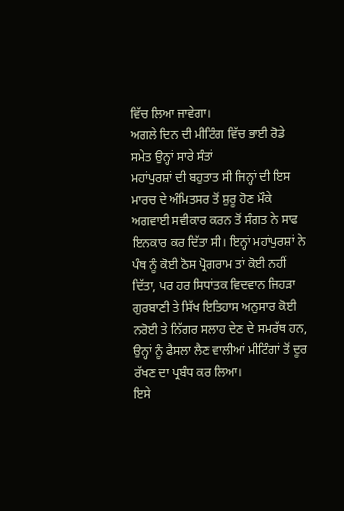ਵਿੱਚ ਲਿਆ ਜਾਵੇਗਾ।
ਅਗਲੇ ਦਿਨ ਦੀ ਮੀਟਿੰਗ ਵਿੱਚ ਭਾਈ ਰੋਡੇ ਸਮੇਤ ਉਨ੍ਹਾਂ ਸਾਰੇ ਸੰਤਾਂ
ਮਹਾਂਪੁਰਸ਼ਾਂ ਦੀ ਬਹੁਤਾਤ ਸੀ ਜਿਨ੍ਹਾਂ ਦੀ ਇਸ ਮਾਰਚ ਦੇ ਅੰਮਿਤਸਰ ਤੋਂ ਸ਼ੁਰੂ ਹੋਣ ਮੌਕੇ
ਅਗਵਾਈ ਸਵੀਕਾਰ ਕਰਨ ਤੋਂ ਸੰਗਤ ਨੇ ਸਾਫ ਇਨਕਾਰ ਕਰ ਦਿੱਤਾ ਸੀ। ਇਨ੍ਹਾਂ ਮਹਾਂਪੁਰਸ਼ਾਂ ਨੇ
ਪੰਥ ਨੂੰ ਕੋਈ ਠੋਸ ਪ੍ਰੋਗਰਾਮ ਤਾਂ ਕੋਈ ਨਹੀਂ ਦਿੱਤਾ, ਪਰ ਹਰ ਸਿਧਾਂਤਕ ਵਿਦਵਾਨ ਜਿਹੜਾ
ਗੁਰਬਾਣੀ ਤੇ ਸਿੱਖ ਇਤਿਹਾਸ ਅਨੁਸਾਰ ਕੋਈ ਨਰੋਈ ਤੇ ਨਿੱਗਰ ਸਲਾਹ ਦੇਣ ਦੇ ਸਮਰੱਥ ਹਨ,
ਉਨ੍ਹਾਂ ਨੂੰ ਫੈਸਲਾ ਲੈਣ ਵਾਲੀਆਂ ਮੀਟਿੰਗਾਂ ਤੋਂ ਦੂਰ ਰੱਖਣ ਦਾ ਪ੍ਰਬੰਧ ਕਰ ਲਿਆ।
ਇਸੇ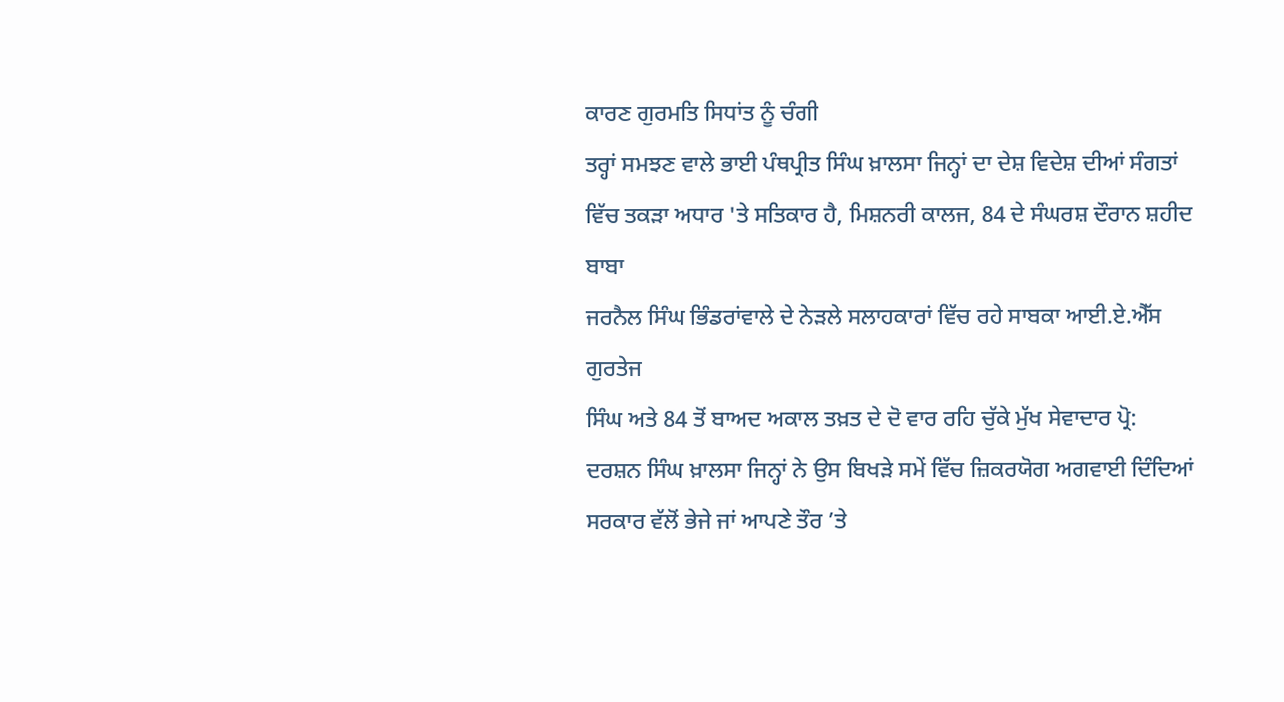ਕਾਰਣ ਗੁਰਮਤਿ ਸਿਧਾਂਤ ਨੂੰ ਚੰਗੀ
ਤਰ੍ਹਾਂ ਸਮਝਣ ਵਾਲੇ ਭਾਈ ਪੰਥਪ੍ਰੀਤ ਸਿੰਘ ਖ਼ਾਲਸਾ ਜਿਨ੍ਹਾਂ ਦਾ ਦੇਸ਼ ਵਿਦੇਸ਼ ਦੀਆਂ ਸੰਗਤਾਂ
ਵਿੱਚ ਤਕੜਾ ਅਧਾਰ 'ਤੇ ਸਤਿਕਾਰ ਹੈ, ਮਿਸ਼ਨਰੀ ਕਾਲਜ, 84 ਦੇ ਸੰਘਰਸ਼ ਦੌਰਾਨ ਸ਼ਹੀਦ ਬਾਬਾ
ਜਰਨੈਲ ਸਿੰਘ ਭਿੰਡਰਾਂਵਾਲੇ ਦੇ ਨੇੜਲੇ ਸਲਾਹਕਾਰਾਂ ਵਿੱਚ ਰਹੇ ਸਾਬਕਾ ਆਈ.ਏ.ਐੱਸ ਗੁਰਤੇਜ
ਸਿੰਘ ਅਤੇ 84 ਤੋਂ ਬਾਅਦ ਅਕਾਲ ਤਖ਼ਤ ਦੇ ਦੋ ਵਾਰ ਰਹਿ ਚੁੱਕੇ ਮੁੱਖ ਸੇਵਾਦਾਰ ਪ੍ਰੋ:
ਦਰਸ਼ਨ ਸਿੰਘ ਖ਼ਾਲਸਾ ਜਿਨ੍ਹਾਂ ਨੇ ਉਸ ਬਿਖੜੇ ਸਮੇਂ ਵਿੱਚ ਜ਼ਿਕਰਯੋਗ ਅਗਵਾਈ ਦਿੰਦਿਆਂ
ਸਰਕਾਰ ਵੱਲੋਂ ਭੇਜੇ ਜਾਂ ਆਪਣੇ ਤੌਰ ’ਤੇ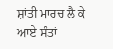ਸ਼ਾਂਤੀ ਮਾਰਚ ਲੈ ਕੇ ਆਏ ਸੰਤਾਂ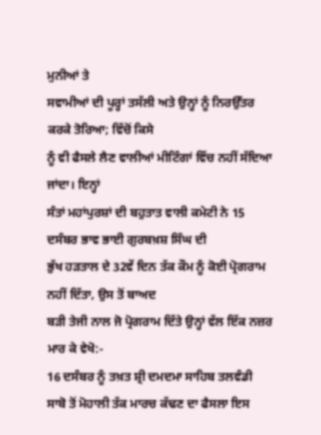ਮੁਨੀਆਂ ਤੇ
ਸਵਾਮੀਆਂ ਦੀ ਪੂਰ੍ਹਾਂ ਤਸੱਲੀ ਅਤੇ ਉਨ੍ਹਾਂ ਨੂੰ ਨਿਰਉੱਤਰ ਕਰਕੇ ਤੋਰਿਆ; ਵਿੱਚੋਂ ਕਿਸੇ
ਨੂੰ ਵੀ ਫੈਸਲੇ ਲੈਣ ਵਾਲੀਆਂ ਮੀਟਿੰਗਾਂ ਵਿੱਚ ਨਹੀਂ ਸੱਦਿਆ ਜਾਂਦਾ। ਇਨ੍ਹਾਂ
ਸੰਤਾਂ ਮਹਾਂਪੁਰਸ਼ਾਂ ਦੀ ਬਹੁਤਾਤ ਵਾਲੀ ਕਮੇਟੀ ਨੇ 15 ਦਸੰਬਰ ਭਾਵ ਭਾਈ ਗੁਰਬਖ਼ਸ਼ ਸਿੰਘ ਦੀ
ਭੁੱਖ ਹੜਤਾਲ ਦੇ 32ਵੇਂ ਦਿਨ ਤੱਕ ਕੌਮ ਨੂੰ ਕੋਈ ਪ੍ਰੋਗਰਾਮ ਨਹੀਂ ਦਿੱਤਾ, ਉਸ ਤੋਂ ਬਾਅਦ
ਬੜੀ ਤੇਜੀ ਨਾਲ ਜੋ ਪ੍ਰੋਗਰਾਮ ਦਿੱਤੇ ਉਨ੍ਹਾਂ ਵੱਲ ਇੱਕ ਨਜ਼ਰ ਮਾਰ ਕੇ ਵੇਖੋ:-
16 ਦਸੰਬਰ ਨੂੰ ਤਖ਼ਤ ਸ਼੍ਰੀ ਦਮਦਮਾ ਸਾਹਿਬ ਤਲਵੰਡੀ
ਸਾਬੋ ਤੋਂ ਮੋਹਾਲੀ ਤੱਕ ਮਾਰਚ ਕੱਢਣ ਦਾ ਫੈਸਲਾ ਇਸ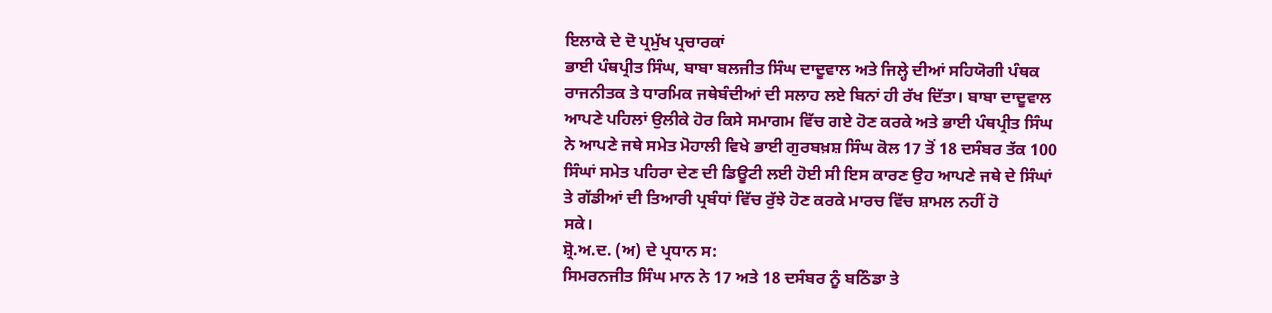ਇਲਾਕੇ ਦੇ ਦੋ ਪ੍ਰਮੁੱਖ ਪ੍ਰਚਾਰਕਾਂ
ਭਾਈ ਪੰਥਪ੍ਰੀਤ ਸਿੰਘ, ਬਾਬਾ ਬਲਜੀਤ ਸਿੰਘ ਦਾਦੂਵਾਲ ਅਤੇ ਜਿਲ੍ਹੇ ਦੀਆਂ ਸਹਿਯੋਗੀ ਪੰਥਕ
ਰਾਜਨੀਤਕ ਤੇ ਧਾਰਮਿਕ ਜਥੇਬੰਦੀਆਂ ਦੀ ਸਲਾਹ ਲਏ ਬਿਨਾਂ ਹੀ ਰੱਖ ਦਿੱਤਾ। ਬਾਬਾ ਦਾਦੂਵਾਲ
ਆਪਣੇ ਪਹਿਲਾਂ ਉਲੀਕੇ ਹੋਰ ਕਿਸੇ ਸਮਾਗਮ ਵਿੱਚ ਗਏ ਹੋਣ ਕਰਕੇ ਅਤੇ ਭਾਈ ਪੰਥਪ੍ਰੀਤ ਸਿੰਘ
ਨੇ ਆਪਣੇ ਜਥੇ ਸਮੇਤ ਮੋਹਾਲੀ ਵਿਖੇ ਭਾਈ ਗੁਰਬਖ਼ਸ਼ ਸਿੰਘ ਕੋਲ 17 ਤੋਂ 18 ਦਸੰਬਰ ਤੱਕ 100
ਸਿੰਘਾਂ ਸਮੇਤ ਪਹਿਰਾ ਦੇਣ ਦੀ ਡਿਊਟੀ ਲਈ ਹੋਈ ਸੀ ਇਸ ਕਾਰਣ ਉਹ ਆਪਣੇ ਜਥੇ ਦੇ ਸਿੰਘਾਂ
ਤੇ ਗੱਡੀਆਂ ਦੀ ਤਿਆਰੀ ਪ੍ਰਬੰਧਾਂ ਵਿੱਚ ਰੁੱਝੇ ਹੋਣ ਕਰਕੇ ਮਾਰਚ ਵਿੱਚ ਸ਼ਾਮਲ ਨਹੀਂ ਹੋ
ਸਕੇ।
ਸ਼੍ਰੋ.ਅ.ਦ. (ਅ) ਦੇ ਪ੍ਰਧਾਨ ਸ:
ਸਿਮਰਨਜੀਤ ਸਿੰਘ ਮਾਨ ਨੇ 17 ਅਤੇ 18 ਦਸੰਬਰ ਨੂੰ ਬਠਿੰਡਾ ਤੇ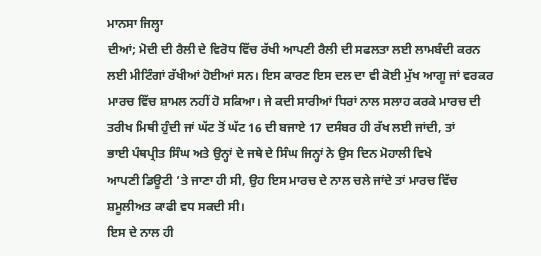ਮਾਨਸਾ ਜਿਲ੍ਹਾ
ਦੀਆਂ; ਮੋਦੀ ਦੀ ਰੈਲੀ ਦੇ ਵਿਰੋਧ ਵਿੱਚ ਰੱਖੀ ਆਪਣੀ ਰੈਲੀ ਦੀ ਸਫਲਤਾ ਲਈ ਲਾਮਬੰਦੀ ਕਰਨ
ਲਈ ਮੀਟਿੰਗਾਂ ਰੱਖੀਆਂ ਹੋਈਆਂ ਸਨ। ਇਸ ਕਾਰਣ ਇਸ ਦਲ ਦਾ ਵੀ ਕੋਈ ਮੁੱਖ ਆਗੂ ਜਾਂ ਵਰਕਰ
ਮਾਰਚ ਵਿੱਚ ਸ਼ਾਮਲ ਨਹੀਂ ਹੋ ਸਕਿਆ। ਜੇ ਕਦੀ ਸਾਰੀਆਂ ਧਿਰਾਂ ਨਾਲ ਸਲਾਹ ਕਰਕੇ ਮਾਰਚ ਦੀ
ਤਰੀਖ ਮਿਥੀ ਹੁੰਦੀ ਜਾਂ ਘੱਟ ਤੋਂ ਘੱਟ 16 ਦੀ ਬਜਾਏ 17 ਦਸੰਬਰ ਹੀ ਰੱਖ ਲਈ ਜਾਂਦੀ, ਤਾਂ
ਭਾਈ ਪੰਥਪ੍ਰੀਤ ਸਿੰਘ ਅਤੇ ਉਨ੍ਹਾਂ ਦੇ ਜਥੇ ਦੇ ਸਿੰਘ ਜਿਨ੍ਹਾਂ ਨੇ ਉਸ ਦਿਨ ਮੋਹਾਲੀ ਵਿਖੇ
ਆਪਣੀ ਡਿਊਟੀ ’ਤੇ ਜਾਣਾ ਹੀ ਸੀ, ਉਹ ਇਸ ਮਾਰਚ ਦੇ ਨਾਲ ਚਲੇ ਜਾਂਦੇ ਤਾਂ ਮਾਰਚ ਵਿੱਚ
ਸ਼ਮੂਲੀਅਤ ਕਾਫੀ ਵਧ ਸਕਦੀ ਸੀ।
ਇਸ ਦੇ ਨਾਲ ਹੀ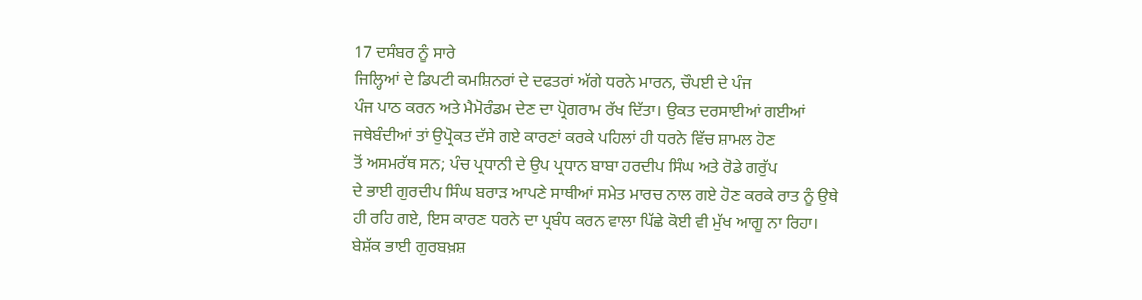17 ਦਸੰਬਰ ਨੂੰ ਸਾਰੇ
ਜਿਲ੍ਹਿਆਂ ਦੇ ਡਿਪਟੀ ਕਮਸ਼ਿਨਰਾਂ ਦੇ ਦਫਤਰਾਂ ਅੱਗੇ ਧਰਨੇ ਮਾਰਨ, ਚੌਪਈ ਦੇ ਪੰਜ
ਪੰਜ ਪਾਠ ਕਰਨ ਅਤੇ ਮੈਮੋਰੰਡਮ ਦੇਣ ਦਾ ਪ੍ਰੋਗਰਾਮ ਰੱਖ ਦਿੱਤਾ। ਉਕਤ ਦਰਸਾਈਆਂ ਗਈਆਂ
ਜਥੇਬੰਦੀਆਂ ਤਾਂ ਉਪ੍ਰੋਕਤ ਦੱਸੇ ਗਏ ਕਾਰਣਾਂ ਕਰਕੇ ਪਹਿਲਾਂ ਹੀ ਧਰਨੇ ਵਿੱਚ ਸ਼ਾਮਲ ਹੋਣ
ਤੋਂ ਅਸਮਰੱਥ ਸਨ; ਪੰਚ ਪ੍ਰਧਾਨੀ ਦੇ ਉਪ ਪ੍ਰਧਾਨ ਬਾਬਾ ਹਰਦੀਪ ਸਿੰਘ ਅਤੇ ਰੋਡੇ ਗਰੁੱਪ
ਦੇ ਭਾਈ ਗੁਰਦੀਪ ਸਿੰਘ ਬਰਾੜ ਆਪਣੇ ਸਾਥੀਆਂ ਸਮੇਤ ਮਾਰਚ ਨਾਲ ਗਏ ਹੋਣ ਕਰਕੇ ਰਾਤ ਨੂੰ ਉਥੇ
ਹੀ ਰਹਿ ਗਏ, ਇਸ ਕਾਰਣ ਧਰਨੇ ਦਾ ਪ੍ਰਬੰਧ ਕਰਨ ਵਾਲਾ ਪਿੱਛੇ ਕੋਈ ਵੀ ਮੁੱਖ ਆਗੂ ਨਾ ਰਿਹਾ।
ਬੇਸ਼ੱਕ ਭਾਈ ਗੁਰਬਖ਼ਸ਼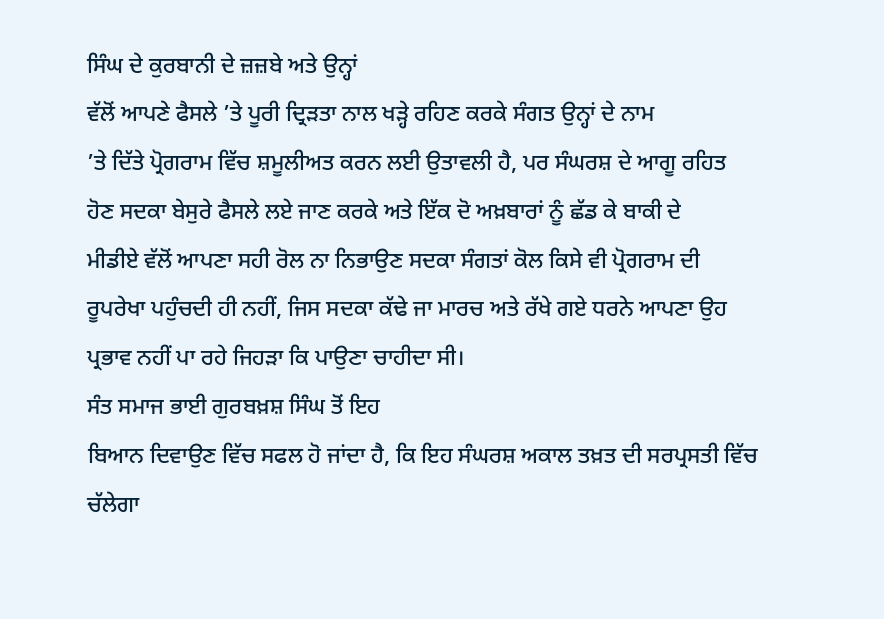ਸਿੰਘ ਦੇ ਕੁਰਬਾਨੀ ਦੇ ਜ਼ਜ਼ਬੇ ਅਤੇ ਉਨ੍ਹਾਂ
ਵੱਲੋਂ ਆਪਣੇ ਫੈਸਲੇ ’ਤੇ ਪੂਰੀ ਦ੍ਰਿੜਤਾ ਨਾਲ ਖੜ੍ਹੇ ਰਹਿਣ ਕਰਕੇ ਸੰਗਤ ਉਨ੍ਹਾਂ ਦੇ ਨਾਮ
’ਤੇ ਦਿੱਤੇ ਪ੍ਰੋਗਰਾਮ ਵਿੱਚ ਸ਼ਮੂਲੀਅਤ ਕਰਨ ਲਈ ਉਤਾਵਲੀ ਹੈ, ਪਰ ਸੰਘਰਸ਼ ਦੇ ਆਗੂ ਰਹਿਤ
ਹੋਣ ਸਦਕਾ ਬੇਸੁਰੇ ਫੈਸਲੇ ਲਏ ਜਾਣ ਕਰਕੇ ਅਤੇ ਇੱਕ ਦੋ ਅਖ਼ਬਾਰਾਂ ਨੂੰ ਛੱਡ ਕੇ ਬਾਕੀ ਦੇ
ਮੀਡੀਏ ਵੱਲੋਂ ਆਪਣਾ ਸਹੀ ਰੋਲ ਨਾ ਨਿਭਾਉਣ ਸਦਕਾ ਸੰਗਤਾਂ ਕੋਲ ਕਿਸੇ ਵੀ ਪ੍ਰੋਗਰਾਮ ਦੀ
ਰੂਪਰੇਖਾ ਪਹੁੰਚਦੀ ਹੀ ਨਹੀਂ, ਜਿਸ ਸਦਕਾ ਕੱਢੇ ਜਾ ਮਾਰਚ ਅਤੇ ਰੱਖੇ ਗਏ ਧਰਨੇ ਆਪਣਾ ਉਹ
ਪ੍ਰਭਾਵ ਨਹੀਂ ਪਾ ਰਹੇ ਜਿਹੜਾ ਕਿ ਪਾਉਣਾ ਚਾਹੀਦਾ ਸੀ।
ਸੰਤ ਸਮਾਜ ਭਾਈ ਗੁਰਬਖ਼ਸ਼ ਸਿੰਘ ਤੋਂ ਇਹ
ਬਿਆਨ ਦਿਵਾਉਣ ਵਿੱਚ ਸਫਲ ਹੋ ਜਾਂਦਾ ਹੈ, ਕਿ ਇਹ ਸੰਘਰਸ਼ ਅਕਾਲ ਤਖ਼ਤ ਦੀ ਸਰਪ੍ਰਸਤੀ ਵਿੱਚ
ਚੱਲੇਗਾ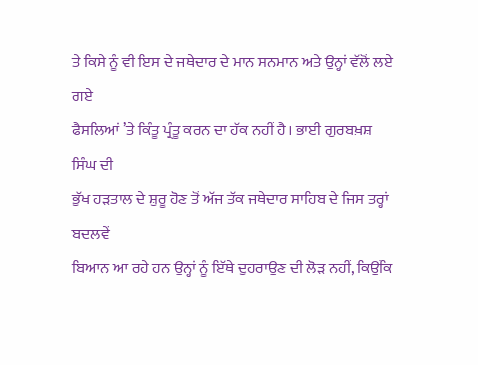ਤੇ ਕਿਸੇ ਨੂੰ ਵੀ ਇਸ ਦੇ ਜਥੇਦਾਰ ਦੇ ਮਾਨ ਸਨਮਾਨ ਅਤੇ ਉਨ੍ਹਾਂ ਵੱਲੋਂ ਲਏ ਗਏ
ਫੈਸਲਿਆਂ ’ਤੇ ਕਿੰਤੂ ਪ੍ਰੰਤੂ ਕਰਨ ਦਾ ਹੱਕ ਨਹੀਂ ਹੈ। ਭਾਈ ਗੁਰਬਖ਼ਸ਼ ਸਿੰਘ ਦੀ
ਭੁੱਖ ਹੜਤਾਲ ਦੇ ਸ਼ੁਰੂ ਹੋਣ ਤੋਂ ਅੱਜ ਤੱਕ ਜਥੇਦਾਰ ਸਾਹਿਬ ਦੇ ਜਿਸ ਤਰ੍ਹਾਂ ਬਦਲਵੇਂ
ਬਿਆਨ ਆ ਰਹੇ ਹਨ ਉਨ੍ਹਾਂ ਨੂੰ ਇੱਥੇ ਦੁਹਰਾਉਣ ਦੀ ਲੋੜ ਨਹੀਂ, ਕਿਉਂਕਿ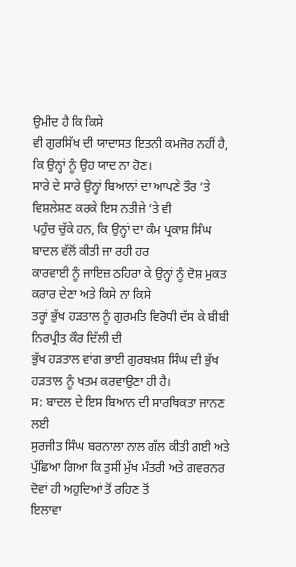ਉਮੀਦ ਹੈ ਕਿ ਕਿਸੇ
ਵੀ ਗੁਰਸਿੱਖ ਦੀ ਯਾਦਾਸਤ ਇਤਨੀ ਕਮਜੋਰ ਨਹੀਂ ਹੈ, ਕਿ ਉਨ੍ਹਾਂ ਨੂੰ ਉਹ ਯਾਦ ਨਾ ਹੋਣ।
ਸਾਰੇ ਦੇ ਸਾਰੇ ਉਨ੍ਹਾਂ ਬਿਆਨਾਂ ਦਾ ਆਪਣੇ ਤੌਰ ’ਤੇ ਵਿਸ਼ਲੇਸ਼ਣ ਕਰਕੇ ਇਸ ਨਤੀਜੇ ’ਤੇ ਵੀ
ਪਹੁੰਚ ਚੁੱਕੇ ਹਨ, ਕਿ ਉਨ੍ਹਾਂ ਦਾ ਕੰਮ ਪ੍ਰਕਾਸ਼ ਸਿੰਘ ਬਾਦਲ ਵੱਲੋਂ ਕੀਤੀ ਜਾ ਰਹੀ ਹਰ
ਕਾਰਵਾਈ ਨੂੰ ਜਾਇਜ਼ ਠਹਿਰਾ ਕੇ ਉਨ੍ਹਾਂ ਨੂੰ ਦੋਸ਼ ਮੁਕਤ ਕਰਾਰ ਦੇਣਾ ਅਤੇ ਕਿਸੇ ਨਾ ਕਿਸੇ
ਤਰ੍ਹਾਂ ਭੁੱਖ ਹੜਤਾਲ ਨੂੰ ਗੁਰਮਤਿ ਵਿਰੋਧੀ ਦੱਸ ਕੇ ਬੀਬੀ ਨਿਰਪ੍ਰੀਤ ਕੌਰ ਦਿੱਲੀ ਦੀ
ਭੁੱਖ ਹੜਤਾਲ ਵਾਂਗ ਭਾਈ ਗੁਰਬਖ਼ਸ਼ ਸਿੰਘ ਦੀ ਭੁੱਖ ਹੜਤਾਲ ਨੂੰ ਖਤਮ ਕਰਵਾਉਣਾ ਹੀ ਹੈ।
ਸ: ਬਾਦਲ ਦੇ ਇਸ ਬਿਆਨ ਦੀ ਸਾਰਥਿਕਤਾ ਜਾਨਣ ਲਈ
ਸੁਰਜੀਤ ਸਿੰਘ ਬਰਨਾਲਾ ਨਾਲ ਗੱਲ ਕੀਤੀ ਗਈ ਅਤੇ
ਪੁੱਛਿਆ ਗਿਆ ਕਿ ਤੁਸੀਂ ਮੁੱਖ ਮੰਤਰੀ ਅਤੇ ਗਵਰਨਰ ਦੋਵਾਂ ਹੀ ਅਹੁਦਿਆਂ ਤੋਂ ਰਹਿਣ ਤੋਂ
ਇਲਾਵਾ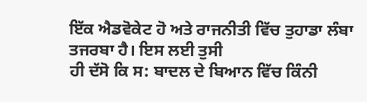ਇੱਕ ਐਡਵੋਕੇਟ ਹੋ ਅਤੇ ਰਾਜਨੀਤੀ ਵਿੱਚ ਤੁਹਾਡਾ ਲੰਬਾ ਤਜਰਬਾ ਹੈ। ਇਸ ਲਈ ਤੁਸੀ
ਹੀ ਦੱਸੋ ਕਿ ਸ: ਬਾਦਲ ਦੇ ਬਿਆਨ ਵਿੱਚ ਕਿੰਨੀ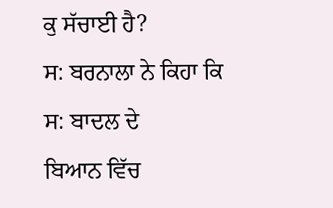ਕੁ ਸੱਚਾਈ ਹੈ?
ਸ: ਬਰਨਾਲਾ ਨੇ ਕਿਹਾ ਕਿ ਸ: ਬਾਦਲ ਦੇ
ਬਿਆਨ ਵਿੱਚ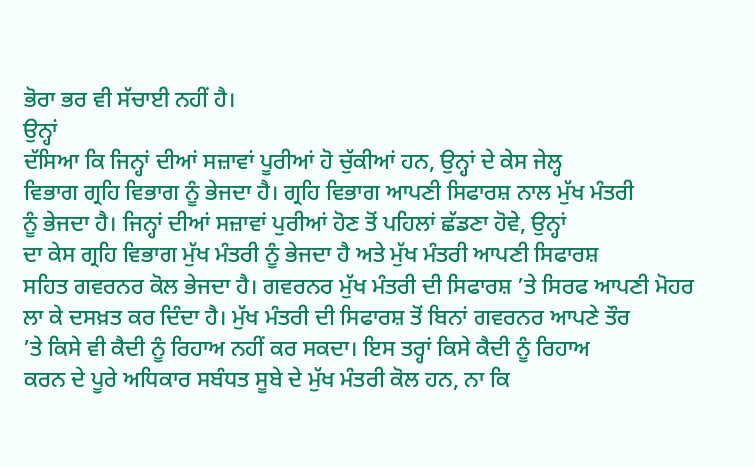ਭੋਰਾ ਭਰ ਵੀ ਸੱਚਾਈ ਨਹੀਂ ਹੈ।
ਉਨ੍ਹਾਂ
ਦੱਸਿਆ ਕਿ ਜਿਨ੍ਹਾਂ ਦੀਆਂ ਸਜ਼ਾਵਾਂ ਪੂਰੀਆਂ ਹੋ ਚੁੱਕੀਆਂ ਹਨ, ਉਨ੍ਹਾਂ ਦੇ ਕੇਸ ਜੇਲ੍ਹ
ਵਿਭਾਗ ਗ੍ਰਹਿ ਵਿਭਾਗ ਨੂੰ ਭੇਜਦਾ ਹੈ। ਗ੍ਰਹਿ ਵਿਭਾਗ ਆਪਣੀ ਸਿਫਾਰਸ਼ ਨਾਲ ਮੁੱਖ ਮੰਤਰੀ
ਨੂੰ ਭੇਜਦਾ ਹੈ। ਜਿਨ੍ਹਾਂ ਦੀਆਂ ਸਜ਼ਾਵਾਂ ਪੁਰੀਆਂ ਹੋਣ ਤੋਂ ਪਹਿਲਾਂ ਛੱਡਣਾ ਹੋਵੇ, ਉਨ੍ਹਾਂ
ਦਾ ਕੇਸ ਗ੍ਰਹਿ ਵਿਭਾਗ ਮੁੱਖ ਮੰਤਰੀ ਨੂੰ ਭੇਜਦਾ ਹੈ ਅਤੇ ਮੁੱਖ ਮੰਤਰੀ ਆਪਣੀ ਸਿਫਾਰਸ਼
ਸਹਿਤ ਗਵਰਨਰ ਕੋਲ ਭੇਜਦਾ ਹੈ। ਗਵਰਨਰ ਮੁੱਖ ਮੰਤਰੀ ਦੀ ਸਿਫਾਰਸ਼ ’ਤੇ ਸਿਰਫ ਆਪਣੀ ਮੋਹਰ
ਲਾ ਕੇ ਦਸਖ਼ਤ ਕਰ ਦਿੰਦਾ ਹੈ। ਮੁੱਖ ਮੰਤਰੀ ਦੀ ਸਿਫਾਰਸ਼ ਤੋਂ ਬਿਨਾਂ ਗਵਰਨਰ ਆਪਣੇ ਤੌਰ
’ਤੇ ਕਿਸੇ ਵੀ ਕੈਦੀ ਨੂੰ ਰਿਹਾਅ ਨਹੀਂ ਕਰ ਸਕਦਾ। ਇਸ ਤਰ੍ਹਾਂ ਕਿਸੇ ਕੈਦੀ ਨੂੰ ਰਿਹਾਅ
ਕਰਨ ਦੇ ਪੂਰੇ ਅਧਿਕਾਰ ਸਬੰਧਤ ਸੂਬੇ ਦੇ ਮੁੱਖ ਮੰਤਰੀ ਕੋਲ ਹਨ, ਨਾ ਕਿ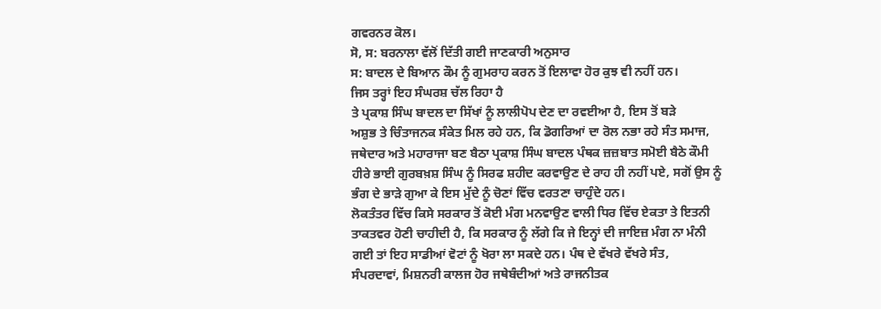ਗਵਰਨਰ ਕੋਲ।
ਸੋ, ਸ: ਬਰਨਾਲਾ ਵੱਲੋਂ ਦਿੱਤੀ ਗਈ ਜਾਣਕਾਰੀ ਅਨੁਸਾਰ
ਸ: ਬਾਦਲ ਦੇ ਬਿਆਨ ਕੌਮ ਨੂੰ ਗੁਮਰਾਹ ਕਰਨ ਤੋਂ ਇਲਾਵਾ ਹੋਰ ਕੁਝ ਵੀ ਨਹੀਂ ਹਨ।
ਜਿਸ ਤਰ੍ਹਾਂ ਇਹ ਸੰਘਰਸ਼ ਚੱਲ ਰਿਹਾ ਹੈ
ਤੇ ਪ੍ਰਕਾਸ਼ ਸਿੰਘ ਬਾਦਲ ਦਾ ਸਿੱਖਾਂ ਨੂੰ ਲਾਲੀਪੋਪ ਦੇਣ ਦਾ ਰਵਈਆ ਹੈ, ਇਸ ਤੋਂ ਬੜੇ
ਅਸ਼ੁਭ ਤੇ ਚਿੰਤਾਜਨਕ ਸੰਕੇਤ ਮਿਲ ਰਹੇ ਹਨ, ਕਿ ਡੋਗਰਿਆਂ ਦਾ ਰੋਲ ਨਭਾ ਰਹੇ ਸੰਤ ਸਮਾਜ,
ਜਥੇਦਾਰ ਅਤੇ ਮਹਾਰਾਜਾ ਬਣ ਬੈਠਾ ਪ੍ਰਕਾਸ਼ ਸਿੰਘ ਬਾਦਲ ਪੰਥਕ ਜ਼ਜ਼ਬਾਤ ਸਮੋਈ ਬੈਠੇ ਕੌਮੀ
ਹੀਰੇ ਭਾਈ ਗੁਰਬਖ਼ਸ਼ ਸਿੰਘ ਨੂੰ ਸਿਰਫ ਸ਼ਹੀਦ ਕਰਵਾਉਣ ਦੇ ਰਾਹ ਹੀ ਨਹੀਂ ਪਏ, ਸਗੋਂ ਉਸ ਨੂੰ
ਭੰਗ ਦੇ ਭਾੜੇ ਗੁਆ ਕੇ ਇਸ ਮੁੱਦੇ ਨੂੰ ਚੋਣਾਂ ਵਿੱਚ ਵਰਤਣਾ ਚਾਹੁੰਦੇ ਹਨ।
ਲੋਕਤੰਤਰ ਵਿੱਚ ਕਿਸੇ ਸਰਕਾਰ ਤੋਂ ਕੋਈ ਮੰਗ ਮਨਵਾਉਣ ਵਾਲੀ ਧਿਰ ਵਿੱਚ ਏਕਤਾ ਤੇ ਇਤਨੀ
ਤਾਕਤਵਰ ਹੋਣੀ ਚਾਹੀਦੀ ਹੈ, ਕਿ ਸਰਕਾਰ ਨੂੰ ਲੱਗੇ ਕਿ ਜੇ ਇਨ੍ਹਾਂ ਦੀ ਜਾਇਜ਼ ਮੰਗ ਨਾ ਮੰਨੀ
ਗਈ ਤਾਂ ਇਹ ਸਾਡੀਆਂ ਵੋਟਾਂ ਨੂੰ ਖੋਰਾ ਲਾ ਸਕਦੇ ਹਨ। ਪੰਥ ਦੇ ਵੱਖਰੇ ਵੱਖਰੇ ਸੰਤ,
ਸੰਪਰਦਾਵਾਂ, ਮਿਸ਼ਨਰੀ ਕਾਲਜ ਹੋਰ ਜਥੇਬੰਦੀਆਂ ਅਤੇ ਰਾਜਨੀਤਕ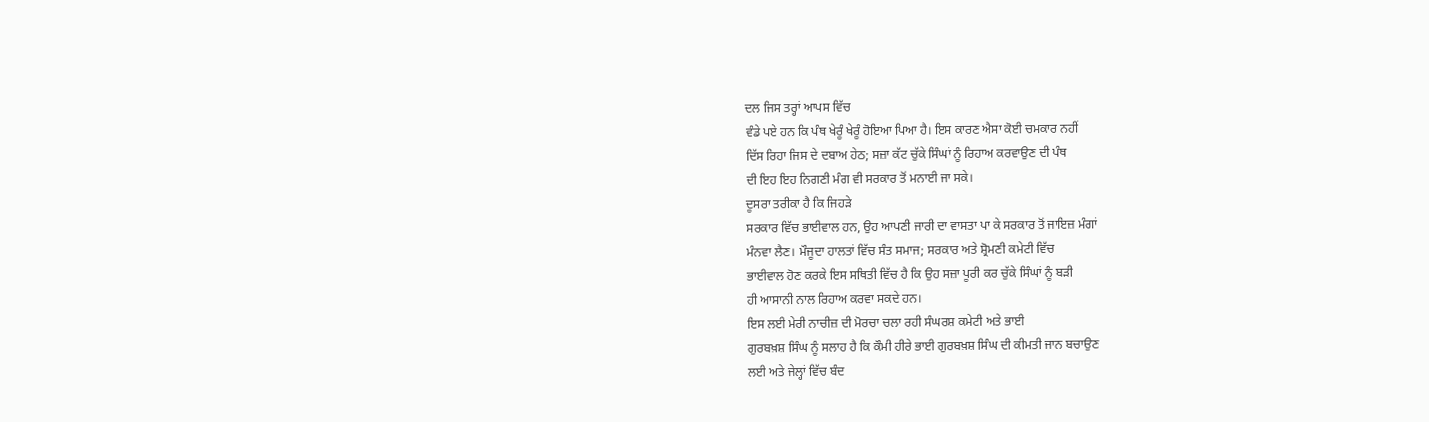ਦਲ ਜਿਸ ਤਰ੍ਹਾਂ ਆਪਸ ਵਿੱਚ
ਵੰਡੇ ਪਏ ਹਨ ਕਿ ਪੰਥ ਖੇਰੂੰ ਖੇਰੂੰ ਹੋਇਆ ਪਿਆ ਹੈ। ਇਸ ਕਾਰਣ ਐਸਾ ਕੋਈ ਚਮਕਾਰ ਨਹੀਂ
ਦਿੱਸ ਰਿਹਾ ਜਿਸ ਦੇ ਦਬਾਅ ਹੇਠ; ਸਜ਼ਾ ਕੱਟ ਚੁੱਕੇ ਸਿੰਘਾਂ ਨੂੰ ਰਿਹਾਅ ਕਰਵਾਉਣ ਦੀ ਪੰਥ
ਦੀ ਇਹ ਇਹ ਨਿਗਣੀ ਮੰਗ ਵੀ ਸਰਕਾਰ ਤੋਂ ਮਨਾਈ ਜਾ ਸਕੇ।
ਦੂਸਰਾ ਤਰੀਕਾ ਹੈ ਕਿ ਜਿਹੜੇ
ਸਰਕਾਰ ਵਿੱਚ ਭਾਈਵਾਲ ਹਨ, ਉਹ ਆਪਣੀ ਜਾਰੀ ਦਾ ਵਾਸਤਾ ਪਾ ਕੇ ਸਰਕਾਰ ਤੋਂ ਜਾਇਜ਼ ਮੰਗਾਂ
ਮੰਨਵਾ ਲੈਣ। ਮੌਜੂਦਾ ਹਾਲਤਾਂ ਵਿੱਚ ਸੰਤ ਸਮਾਜ; ਸਰਕਾਰ ਅਤੇ ਸ਼੍ਰੋਮਣੀ ਕਮੇਟੀ ਵਿੱਚ
ਭਾਈਵਾਲ ਹੋਣ ਕਰਕੇ ਇਸ ਸਥਿਤੀ ਵਿੱਚ ਹੈ ਕਿ ਉਹ ਸਜ਼ਾ ਪੂਰੀ ਕਰ ਚੁੱਕੇ ਸਿੰਘਾਂ ਨੂੰ ਬੜੀ
ਹੀ ਆਸਾਨੀ ਨਾਲ ਰਿਹਾਅ ਕਰਵਾ ਸਕਦੇ ਹਨ।
ਇਸ ਲਈ ਮੇਰੀ ਨਾਚੀਜ਼ ਦੀ ਮੋਰਚਾ ਚਲਾ ਰਹੀ ਸੰਘਰਸ਼ ਕਮੇਟੀ ਅਤੇ ਭਾਈ
ਗੁਰਬਖ਼ਸ਼ ਸਿੰਘ ਨੂੰ ਸਲਾਹ ਹੈ ਕਿ ਕੌਮੀ ਹੀਰੇ ਭਾਈ ਗੁਰਬਖ਼ਸ਼ ਸਿੰਘ ਦੀ ਕੀਮਤੀ ਜਾਨ ਬਚਾਉਣ
ਲਈ ਅਤੇ ਜੇਲ੍ਹਾਂ ਵਿੱਚ ਬੰਦ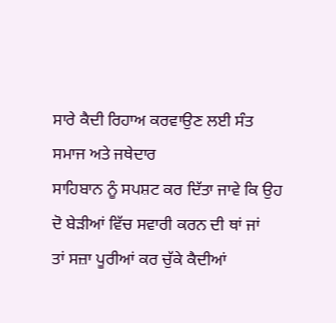ਸਾਰੇ ਕੈਦੀ ਰਿਹਾਅ ਕਰਵਾਉਣ ਲਈ ਸੰਤ ਸਮਾਜ ਅਤੇ ਜਥੇਦਾਰ
ਸਾਹਿਬਾਨ ਨੂੰ ਸਪਸ਼ਟ ਕਰ ਦਿੱਤਾ ਜਾਵੇ ਕਿ ਉਹ ਦੋ ਬੇੜੀਆਂ ਵਿੱਚ ਸਵਾਰੀ ਕਰਨ ਦੀ ਥਾਂ ਜਾਂ
ਤਾਂ ਸਜ਼ਾ ਪੂਰੀਆਂ ਕਰ ਚੁੱਕੇ ਕੈਦੀਆਂ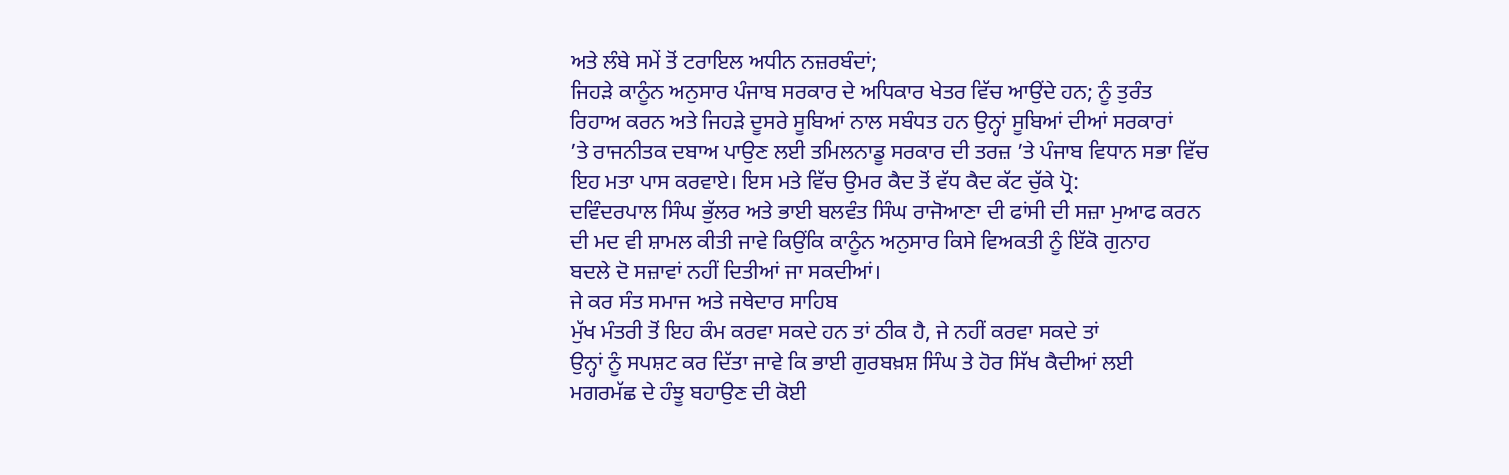ਅਤੇ ਲੰਬੇ ਸਮੇਂ ਤੋਂ ਟਰਾਇਲ ਅਧੀਨ ਨਜ਼ਰਬੰਦਾਂ;
ਜਿਹੜੇ ਕਾਨੂੰਨ ਅਨੁਸਾਰ ਪੰਜਾਬ ਸਰਕਾਰ ਦੇ ਅਧਿਕਾਰ ਖੇਤਰ ਵਿੱਚ ਆਉਂਦੇ ਹਨ; ਨੂੰ ਤੁਰੰਤ
ਰਿਹਾਅ ਕਰਨ ਅਤੇ ਜਿਹੜੇ ਦੂਸਰੇ ਸੂਬਿਆਂ ਨਾਲ ਸਬੰਧਤ ਹਨ ਉਨ੍ਹਾਂ ਸੂਬਿਆਂ ਦੀਆਂ ਸਰਕਾਰਾਂ
’ਤੇ ਰਾਜਨੀਤਕ ਦਬਾਅ ਪਾਉਣ ਲਈ ਤਮਿਲਨਾਡੂ ਸਰਕਾਰ ਦੀ ਤਰਜ਼ ’ਤੇ ਪੰਜਾਬ ਵਿਧਾਨ ਸਭਾ ਵਿੱਚ
ਇਹ ਮਤਾ ਪਾਸ ਕਰਵਾਏ। ਇਸ ਮਤੇ ਵਿੱਚ ਉਮਰ ਕੈਦ ਤੋਂ ਵੱਧ ਕੈਦ ਕੱਟ ਚੁੱਕੇ ਪ੍ਰੋ:
ਦਵਿੰਦਰਪਾਲ ਸਿੰਘ ਭੁੱਲਰ ਅਤੇ ਭਾਈ ਬਲਵੰਤ ਸਿੰਘ ਰਾਜੋਆਣਾ ਦੀ ਫਾਂਸੀ ਦੀ ਸਜ਼ਾ ਮੁਆਫ ਕਰਨ
ਦੀ ਮਦ ਵੀ ਸ਼ਾਮਲ ਕੀਤੀ ਜਾਵੇ ਕਿਉਂਕਿ ਕਾਨੂੰਨ ਅਨੁਸਾਰ ਕਿਸੇ ਵਿਅਕਤੀ ਨੂੰ ਇੱਕੋ ਗੁਨਾਹ
ਬਦਲੇ ਦੋ ਸਜ਼ਾਵਾਂ ਨਹੀਂ ਦਿਤੀਆਂ ਜਾ ਸਕਦੀਆਂ।
ਜੇ ਕਰ ਸੰਤ ਸਮਾਜ ਅਤੇ ਜਥੇਦਾਰ ਸਾਹਿਬ
ਮੁੱਖ ਮੰਤਰੀ ਤੋਂ ਇਹ ਕੰਮ ਕਰਵਾ ਸਕਦੇ ਹਨ ਤਾਂ ਠੀਕ ਹੈ, ਜੇ ਨਹੀਂ ਕਰਵਾ ਸਕਦੇ ਤਾਂ
ਉਨ੍ਹਾਂ ਨੂੰ ਸਪਸ਼ਟ ਕਰ ਦਿੱਤਾ ਜਾਵੇ ਕਿ ਭਾਈ ਗੁਰਬਖ਼ਸ਼ ਸਿੰਘ ਤੇ ਹੋਰ ਸਿੱਖ ਕੈਦੀਆਂ ਲਈ
ਮਗਰਮੱਛ ਦੇ ਹੰਝੂ ਬਹਾਉਣ ਦੀ ਕੋਈ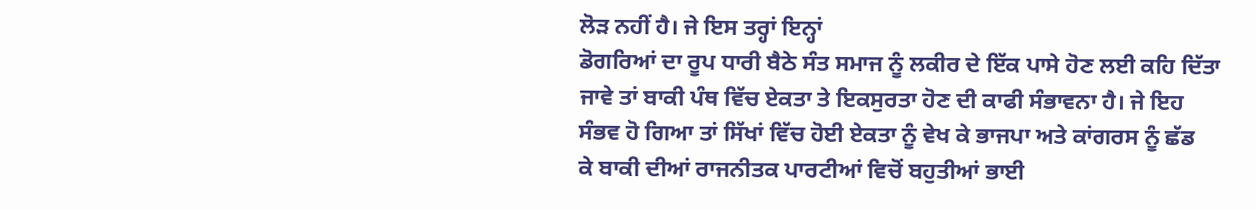ਲੋੜ ਨਹੀਂ ਹੈ। ਜੇ ਇਸ ਤਰ੍ਹਾਂ ਇਨ੍ਹਾਂ
ਡੋਗਰਿਆਂ ਦਾ ਰੂਪ ਧਾਰੀ ਬੈਠੇ ਸੰਤ ਸਮਾਜ ਨੂੰ ਲਕੀਰ ਦੇ ਇੱਕ ਪਾਸੇ ਹੋਣ ਲਈ ਕਹਿ ਦਿੱਤਾ
ਜਾਵੇ ਤਾਂ ਬਾਕੀ ਪੰਥ ਵਿੱਚ ਏਕਤਾ ਤੇ ਇਕਸੁਰਤਾ ਹੋਣ ਦੀ ਕਾਫੀ ਸੰਭਾਵਨਾ ਹੈ। ਜੇ ਇਹ
ਸੰਭਵ ਹੋ ਗਿਆ ਤਾਂ ਸਿੱਖਾਂ ਵਿੱਚ ਹੋਈ ਏਕਤਾ ਨੂੰ ਵੇਖ ਕੇ ਭਾਜਪਾ ਅਤੇ ਕਾਂਗਰਸ ਨੂੰ ਛੱਡ
ਕੇ ਬਾਕੀ ਦੀਆਂ ਰਾਜਨੀਤਕ ਪਾਰਟੀਆਂ ਵਿਚੋਂ ਬਹੁਤੀਆਂ ਭਾਈ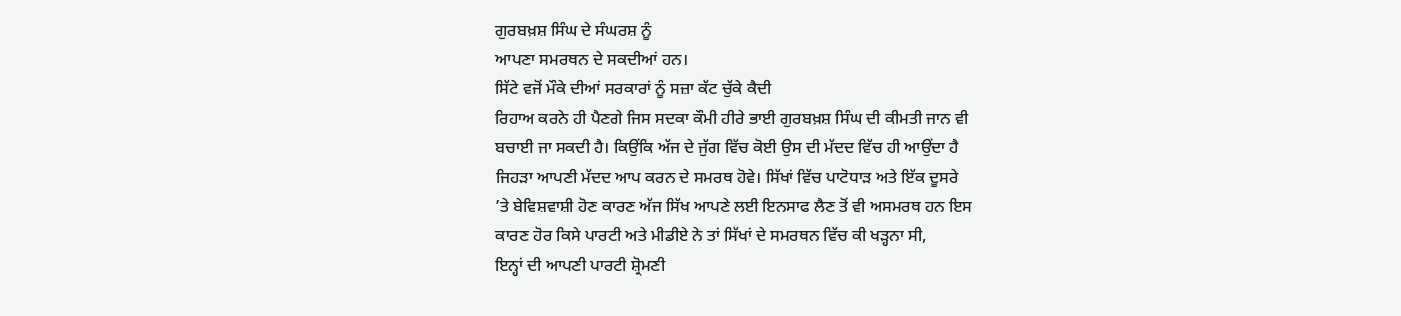ਗੁਰਬਖ਼ਸ਼ ਸਿੰਘ ਦੇ ਸੰਘਰਸ਼ ਨੂੰ
ਆਪਣਾ ਸਮਰਥਨ ਦੇ ਸਕਦੀਆਂ ਹਨ।
ਸਿੱਟੇ ਵਜੋਂ ਮੌਕੇ ਦੀਆਂ ਸਰਕਾਰਾਂ ਨੂੰ ਸਜ਼ਾ ਕੱਟ ਚੁੱਕੇ ਕੈਦੀ
ਰਿਹਾਅ ਕਰਨੇ ਹੀ ਪੈਣਗੇ ਜਿਸ ਸਦਕਾ ਕੌਮੀ ਹੀਰੇ ਭਾਈ ਗੁਰਬਖ਼ਸ਼ ਸਿੰਘ ਦੀ ਕੀਮਤੀ ਜਾਨ ਵੀ
ਬਚਾਈ ਜਾ ਸਕਦੀ ਹੈ। ਕਿਉਂਕਿ ਅੱਜ ਦੇ ਜੁੱਗ ਵਿੱਚ ਕੋਈ ਉਸ ਦੀ ਮੱਦਦ ਵਿੱਚ ਹੀ ਆਉਂਦਾ ਹੈ
ਜਿਹੜਾ ਆਪਣੀ ਮੱਦਦ ਆਪ ਕਰਨ ਦੇ ਸਮਰਥ ਹੋਵੇ। ਸਿੱਖਾਂ ਵਿੱਚ ਪਾਟੋਧਾੜ ਅਤੇ ਇੱਕ ਦੂਸਰੇ
’ਤੇ ਬੇਵਿਸ਼ਵਾਸ਼ੀ ਹੋਣ ਕਾਰਣ ਅੱਜ ਸਿੱਖ ਆਪਣੇ ਲਈ ਇਨਸਾਫ ਲੈਣ ਤੋਂ ਵੀ ਅਸਮਰਥ ਹਨ ਇਸ
ਕਾਰਣ ਹੋਰ ਕਿਸੇ ਪਾਰਟੀ ਅਤੇ ਮੀਡੀਏ ਨੇ ਤਾਂ ਸਿੱਖਾਂ ਦੇ ਸਮਰਥਨ ਵਿੱਚ ਕੀ ਖੜ੍ਹਨਾ ਸੀ,
ਇਨ੍ਹਾਂ ਦੀ ਆਪਣੀ ਪਾਰਟੀ ਸ਼੍ਰੋਮਣੀ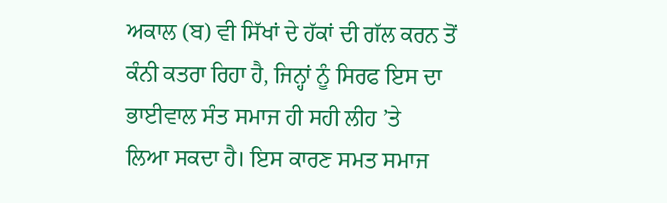ਅਕਾਲ (ਬ) ਵੀ ਸਿੱਖਾਂ ਦੇ ਹੱਕਾਂ ਦੀ ਗੱਲ ਕਰਨ ਤੋਂ
ਕੰਨੀ ਕਤਰਾ ਰਿਹਾ ਹੈ, ਜਿਨ੍ਹਾਂ ਨੂੰ ਸਿਰਫ ਇਸ ਦਾ ਭਾਈਵਾਲ ਸੰਤ ਸਮਾਜ ਹੀ ਸਹੀ ਲੀਹ ’ਤੇ
ਲਿਆ ਸਕਦਾ ਹੈ। ਇਸ ਕਾਰਣ ਸਮਤ ਸਮਾਜ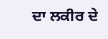ਦਾ ਲਕੀਰ ਦੇ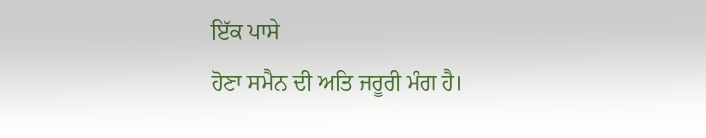ਇੱਕ ਪਾਸੇ
ਹੋਣਾ ਸਮੈਨ ਦੀ ਅਤਿ ਜਰੂਰੀ ਮੰਗ ਹੈ।